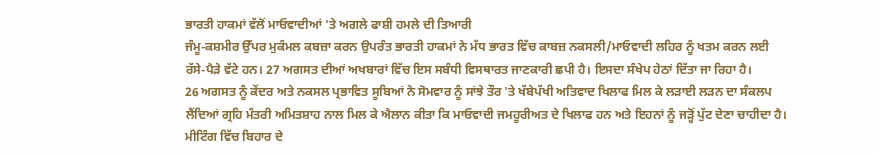ਭਾਰਤੀ ਹਾਕਮਾਂ ਵੱਲੋਂ ਮਾਓਵਾਦੀਆਂ 'ਤੇ ਅਗਲੇ ਫਾਸ਼ੀ ਹਮਲੇ ਦੀ ਤਿਆਰੀ
ਜੰਮੂ-ਕਸ਼ਮੀਰ ਉੱਪਰ ਮੁਕੰਮਲ ਕਬਜ਼ਾ ਕਰਨ ਉਪਰੰਤ ਭਾਰਤੀ ਹਾਕਮਾਂ ਨੇ ਮੱਧ ਭਾਰਤ ਵਿੱਚ ਕਾਬਜ਼ ਨਕਸਲੀ/ਮਾਓਵਾਦੀ ਲਹਿਰ ਨੂੰ ਖਤਮ ਕਰਨ ਲਈ ਰੱਸੇ-ਪੈੜੇ ਵੱਟੇ ਹਨ। 27 ਅਗਸਤ ਦੀਆਂ ਅਖਬਾਰਾਂ ਵਿੱਚ ਇਸ ਸਬੰਧੀ ਵਿਸਥਾਰਤ ਜਾਣਕਾਰੀ ਛਪੀ ਹੈ। ਇਸਦਾ ਸੰਖੇਪ ਹੇਠਾਂ ਦਿੱਤਾ ਜਾ ਰਿਹਾ ਹੈ।
26 ਅਗਸਤ ਨੂੰ ਕੇਂਦਰ ਅਤੇ ਨਕਸਲ ਪ੍ਰਭਾਵਿਤ ਸੂਬਿਆਂ ਨੇ ਸੋਮਵਾਰ ਨੂੰ ਸਾਂਝੇ ਤੌਰ 'ਤੇ ਖੱਬੇਪੱਖੀ ਅਤਿਵਾਦ ਖਿਲਾਫ ਮਿਲ ਕੇ ਲੜਾਈ ਲੜਨ ਦਾ ਸੰਕਲਪ ਲੈਂਦਿਆਂ ਗ੍ਰਹਿ ਮੰਤਰੀ ਅਮਿਤਸ਼ਾਹ ਨਾਲ ਮਿਲ ਕੇ ਐਲਾਨ ਕੀਤਾ ਕਿ ਮਾਓਵਾਦੀ ਜਮਹੂਰੀਅਤ ਦੇ ਖਿਲਾਫ ਹਨ ਅਤੇ ਇਹਨਾਂ ਨੂੰ ਜੜ੍ਹੋਂ ਪੁੱਟ ਦੇਣਾ ਚਾਹੀਦਾ ਹੈ। ਮੀਟਿੰਗ ਵਿੱਚ ਬਿਹਾਰ ਦੇ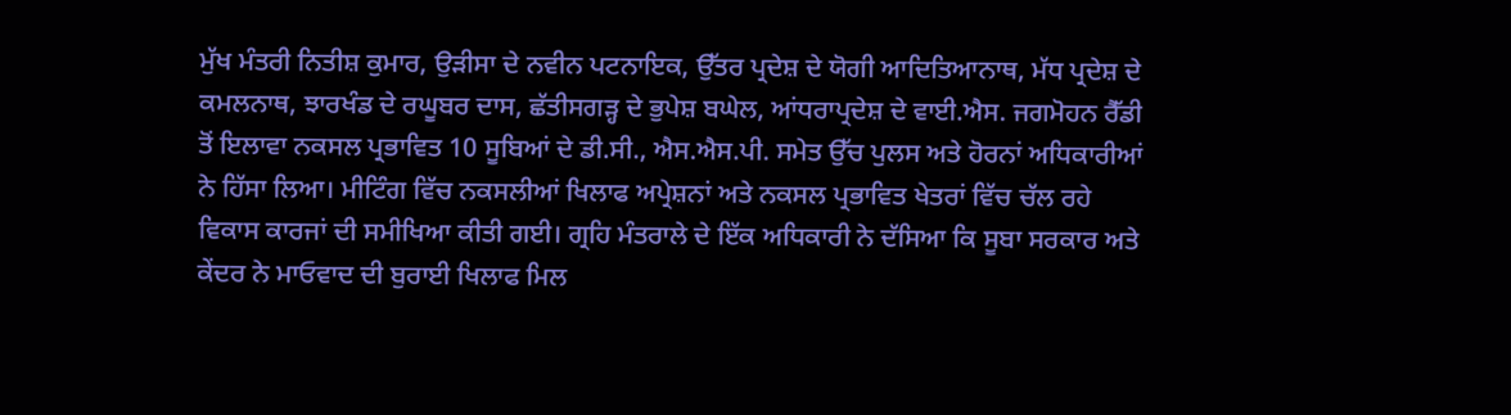ਮੁੱਖ ਮੰਤਰੀ ਨਿਤੀਸ਼ ਕੁਮਾਰ, ਉੜੀਸਾ ਦੇ ਨਵੀਨ ਪਟਨਾਇਕ, ਉੱਤਰ ਪ੍ਰਦੇਸ਼ ਦੇ ਯੋਗੀ ਆਦਿਤਿਆਨਾਥ, ਮੱਧ ਪ੍ਰਦੇਸ਼ ਦੇ ਕਮਲਨਾਥ, ਝਾਰਖੰਡ ਦੇ ਰਘੂਬਰ ਦਾਸ, ਛੱਤੀਸਗੜ੍ਹ ਦੇ ਭੁਪੇਸ਼ ਬਘੇਲ, ਆਂਧਰਾਪ੍ਰਦੇਸ਼ ਦੇ ਵਾਈ.ਐਸ. ਜਗਮੋਹਨ ਰੈੱਡੀ ਤੋਂ ਇਲਾਵਾ ਨਕਸਲ ਪ੍ਰਭਾਵਿਤ 10 ਸੂਬਿਆਂ ਦੇ ਡੀ.ਸੀ., ਐਸ.ਐਸ.ਪੀ. ਸਮੇਤ ਉੱਚ ਪੁਲਸ ਅਤੇ ਹੋਰਨਾਂ ਅਧਿਕਾਰੀਆਂ ਨੇ ਹਿੱਸਾ ਲਿਆ। ਮੀਟਿੰਗ ਵਿੱਚ ਨਕਸਲੀਆਂ ਖਿਲਾਫ ਅਪ੍ਰੇਸ਼ਨਾਂ ਅਤੇ ਨਕਸਲ ਪ੍ਰਭਾਵਿਤ ਖੇਤਰਾਂ ਵਿੱਚ ਚੱਲ ਰਹੇ ਵਿਕਾਸ ਕਾਰਜਾਂ ਦੀ ਸਮੀਖਿਆ ਕੀਤੀ ਗਈ। ਗ੍ਰਹਿ ਮੰਤਰਾਲੇ ਦੇ ਇੱਕ ਅਧਿਕਾਰੀ ਨੇ ਦੱਸਿਆ ਕਿ ਸੂਬਾ ਸਰਕਾਰ ਅਤੇ ਕੇਂਦਰ ਨੇ ਮਾਓਵਾਦ ਦੀ ਬੁਰਾਈ ਖਿਲਾਫ ਮਿਲ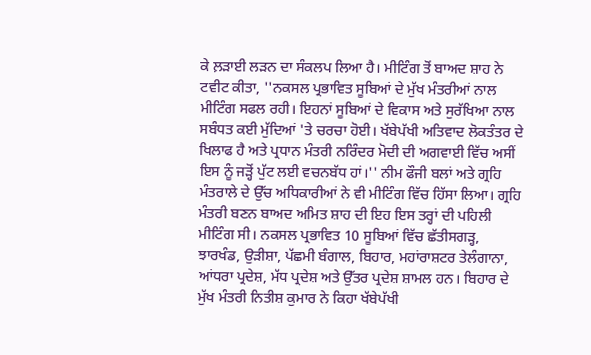ਕੇ ਲ਼ੜਾਈ ਲੜਨ ਦਾ ਸੰਕਲਪ ਲਿਆ ਹੈ। ਮੀਟਿੰਗ ਤੋਂ ਬਾਅਦ ਸ਼ਾਹ ਨੇ ਟਵੀਟ ਕੀਤਾ, ''ਨਕਸਲ ਪ੍ਰਭਾਵਿਤ ਸੂਬਿਆਂ ਦੇ ਮੁੱਖ ਮੰਤਰੀਆਂ ਨਾਲ ਮੀਟਿੰਗ ਸਫਲ ਰਹੀ। ਇਹਨਾਂ ਸੂਬਿਆਂ ਦੇ ਵਿਕਾਸ ਅਤੇ ਸੁਰੱਖਿਆ ਨਾਲ ਸਬੰਧਤ ਕਈ ਮੁੱਦਿਆਂ 'ਤੇ ਚਰਚਾ ਹੋਈ। ਖੱਬੇਪੱਖੀ ਅਤਿਵਾਦ ਲੋਕਤੰਤਰ ਦੇ ਖਿਲਾਫ ਹੈ ਅਤੇ ਪ੍ਰਧਾਨ ਮੰਤਰੀ ਨਰਿੰਦਰ ਮੋਦੀ ਦੀ ਅਗਵਾਈ ਵਿੱਚ ਅਸੀਂ ਇਸ ਨੂੰ ਜੜ੍ਹੋਂ ਪੁੱਟ ਲਈ ਵਚਨਬੱਧ ਹਾਂ।'' ਨੀਮ ਫੌਜੀ ਬਲਾਂ ਅਤੇ ਗ੍ਰਹਿ ਮੰਤਰਾਲੇ ਦੇ ਉੱਚ ਅਧਿਕਾਰੀਆਂ ਨੇ ਵੀ ਮੀਟਿੰਗ ਵਿੱਚ ਹਿੱਸਾ ਲਿਆ। ਗ੍ਰਹਿ ਮੰਤਰੀ ਬਣਨ ਬਾਅਦ ਅਮਿਤ ਸ਼ਾਹ ਦੀ ਇਹ ਇਸ ਤਰ੍ਹਾਂ ਦੀ ਪਹਿਲੀ ਮੀਟਿੰਗ ਸੀ। ਨਕਸਲ ਪ੍ਰਭਾਵਿਤ 10 ਸੂਬਿਆਂ ਵਿੱਚ ਛੱਤੀਸਗੜ੍ਹ, ਝਾਰਖੰਡ, ਉੜੀਸ਼ਾ, ਪੱਛਮੀ ਬੰਗਾਲ, ਬਿਹਾਰ, ਮਹਾਂਰਾਸ਼ਟਰ ਤੇਲੰਗਾਨਾ, ਆਂਧਰਾ ਪ੍ਰਦੇਸ਼, ਮੱਧ ਪ੍ਰਦੇਸ਼ ਅਤੇ ਉੱਤਰ ਪ੍ਰਦੇਸ਼ ਸ਼ਾਮਲ ਹਨ। ਬਿਹਾਰ ਦੇ ਮੁੱਖ ਮੰਤਰੀ ਨਿਤੀਸ਼ ਕੁਮਾਰ ਨੇ ਕਿਹਾ ਖੱਬੇਪੱਖੀ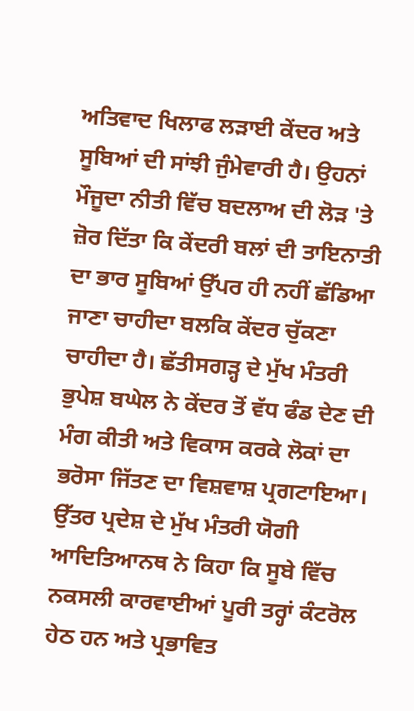ਅਤਿਵਾਦ ਖਿਲਾਫ ਲੜਾਈ ਕੇਂਦਰ ਅਤੇ ਸੂਬਿਆਂ ਦੀ ਸਾਂਝੀ ਜੁੰਮੇਵਾਰੀ ਹੈ। ਉਹਨਾਂ ਮੌਜੂਦਾ ਨੀਤੀ ਵਿੱਚ ਬਦਲਾਅ ਦੀ ਲੋੜ 'ਤੇ ਜ਼ੋਰ ਦਿੱਤਾ ਕਿ ਕੇਂਦਰੀ ਬਲਾਂ ਦੀ ਤਾਇਨਾਤੀ ਦਾ ਭਾਰ ਸੂਬਿਆਂ ਉੱਪਰ ਹੀ ਨਹੀਂ ਛੱਡਿਆ ਜਾਣਾ ਚਾਹੀਦਾ ਬਲਕਿ ਕੇਂਦਰ ਚੁੱਕਣਾ ਚਾਹੀਦਾ ਹੈ। ਛੱਤੀਸਗੜ੍ਹ ਦੇ ਮੁੱਖ ਮੰਤਰੀ ਭੁਪੇਸ਼ ਬਘੇਲ ਨੇ ਕੇਂਦਰ ਤੋਂ ਵੱਧ ਫੰਡ ਦੇਣ ਦੀ ਮੰਗ ਕੀਤੀ ਅਤੇ ਵਿਕਾਸ ਕਰਕੇ ਲੋਕਾਂ ਦਾ ਭਰੋਸਾ ਜਿੱਤਣ ਦਾ ਵਿਸ਼ਵਾਸ਼ ਪ੍ਰਗਟਾਇਆ। ਉੱਤਰ ਪ੍ਰਦੇਸ਼ ਦੇ ਮੁੱਖ ਮੰਤਰੀ ਯੋਗੀ ਆਦਿਤਿਆਨਥ ਨੇ ਕਿਹਾ ਕਿ ਸੂਬੇ ਵਿੱਚ ਨਕਸਲੀ ਕਾਰਵਾਈਆਂ ਪੂਰੀ ਤਰ੍ਹਾਂ ਕੰਟਰੋਲ ਹੇਠ ਹਨ ਅਤੇ ਪ੍ਰਭਾਵਿਤ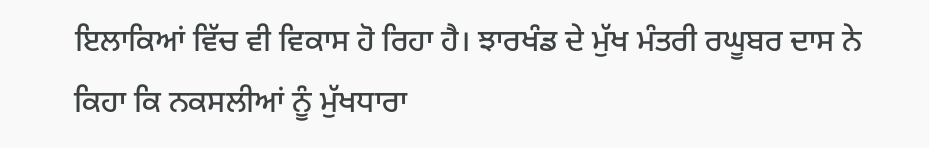ਇਲਾਕਿਆਂ ਵਿੱਚ ਵੀ ਵਿਕਾਸ ਹੋ ਰਿਹਾ ਹੈ। ਝਾਰਖੰਡ ਦੇ ਮੁੱਖ ਮੰਤਰੀ ਰਘੂਬਰ ਦਾਸ ਨੇ ਕਿਹਾ ਕਿ ਨਕਸਲੀਆਂ ਨੂੰ ਮੁੱਖਧਾਰਾ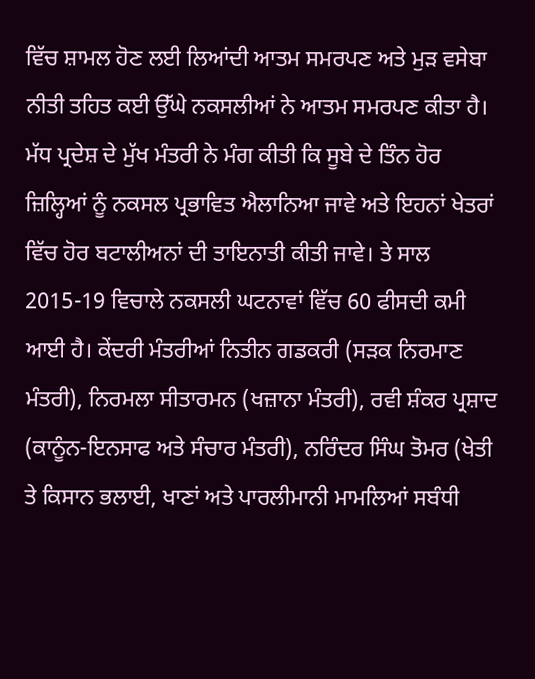ਵਿੱਚ ਸ਼ਾਮਲ ਹੋਣ ਲਈ ਲਿਆਂਦੀ ਆਤਮ ਸਮਰਪਣ ਅਤੇ ਮੁੜ ਵਸੇਬਾ ਨੀਤੀ ਤਹਿਤ ਕਈ ਉੱਘੇ ਨਕਸਲੀਆਂ ਨੇ ਆਤਮ ਸਮਰਪਣ ਕੀਤਾ ਹੈ। ਮੱਧ ਪ੍ਰਦੇਸ਼ ਦੇ ਮੁੱਖ ਮੰਤਰੀ ਨੇ ਮੰਗ ਕੀਤੀ ਕਿ ਸੂਬੇ ਦੇ ਤਿੰਨ ਹੋਰ ਜ਼ਿਲ੍ਹਿਆਂ ਨੂੰ ਨਕਸਲ ਪ੍ਰਭਾਵਿਤ ਐਲਾਨਿਆ ਜਾਵੇ ਅਤੇ ਇਹਨਾਂ ਖੇਤਰਾਂ ਵਿੱਚ ਹੋਰ ਬਟਾਲੀਅਨਾਂ ਦੀ ਤਾਇਨਾਤੀ ਕੀਤੀ ਜਾਵੇ। ਤੇ ਸਾਲ 2015-19 ਵਿਚਾਲੇ ਨਕਸਲੀ ਘਟਨਾਵਾਂ ਵਿੱਚ 60 ਫੀਸਦੀ ਕਮੀ ਆਈ ਹੈ। ਕੇਂਦਰੀ ਮੰਤਰੀਆਂ ਨਿਤੀਨ ਗਡਕਰੀ (ਸੜਕ ਨਿਰਮਾਣ ਮੰਤਰੀ), ਨਿਰਮਲਾ ਸੀਤਾਰਮਨ (ਖਜ਼ਾਨਾ ਮੰਤਰੀ), ਰਵੀ ਸ਼ੰਕਰ ਪ੍ਰਸ਼ਾਦ (ਕਾਨੂੰਨ-ਇਨਸਾਫ ਅਤੇ ਸੰਚਾਰ ਮੰਤਰੀ), ਨਰਿੰਦਰ ਸਿੰਘ ਤੋਮਰ (ਖੇਤੀ ਤੇ ਕਿਸਾਨ ਭਲਾਈ, ਖਾਣਾਂ ਅਤੇ ਪਾਰਲੀਮਾਨੀ ਮਾਮਲਿਆਂ ਸਬੰਧੀ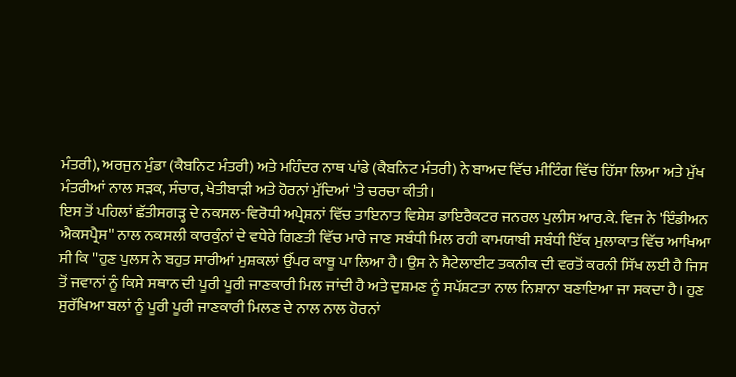ਮੰਤਰੀ), ਅਰਜੁਨ ਮੁੰਡਾ (ਕੈਬਨਿਟ ਮੰਤਰੀ) ਅਤੇ ਮਹਿੰਦਰ ਨਾਥ ਪਾਂਡੇ (ਕੈਬਨਿਟ ਮੰਤਰੀ) ਨੇ ਬਾਅਦ ਵਿੱਚ ਮੀਟਿੰਗ ਵਿੱਚ ਹਿੱਸਾ ਲਿਆ ਅਤੇ ਮੁੱਖ ਮੰਤਰੀਆਂ ਨਾਲ ਸੜਕ, ਸੰਚਾਰ, ਖੇਤੀਬਾੜੀ ਅਤੇ ਹੋਰਨਾਂ ਮੁੱਦਿਆਂ 'ਤੇ ਚਰਚਾ ਕੀਤੀ।
ਇਸ ਤੋਂ ਪਹਿਲਾਂ ਛੱਤੀਸਗੜ੍ਹ ਦੇ ਨਕਸਲ-ਵਿਰੋਧੀ ਅਪ੍ਰੇਸ਼ਨਾਂ ਵਿੱਚ ਤਾਇਨਾਤ ਵਿਸ਼ੇਸ਼ ਡਾਇਰੈਕਟਰ ਜਨਰਲ ਪੁਲੀਸ ਆਰ.ਕੇ. ਵਿਜ ਨੇ 'ਇੰਡੀਅਨ ਐਕਸਪ੍ਰੈਸ'' ਨਾਲ ਨਕਸਲੀ ਕਾਰਕੁੰਨਾਂ ਦੇ ਵਧੇਰੇ ਗਿਣਤੀ ਵਿੱਚ ਮਾਰੇ ਜਾਣ ਸਬੰਧੀ ਮਿਲ ਰਹੀ ਕਾਮਯਾਬੀ ਸਬੰਧੀ ਇੱਕ ਮੁਲਾਕਾਤ ਵਿੱਚ ਆਖਿਆ ਸੀ ਕਿ ''ਹੁਣ ਪੁਲਸ ਨੇ ਬਹੁਤ ਸਾਰੀਆਂ ਮੁਸ਼ਕਲਾਂ ਉੱਪਰ ਕਾਬੂ ਪਾ ਲਿਆ ਹੈ। ਉਸ ਨੇ ਸੈਟੇਲਾਈਟ ਤਕਨੀਕ ਦੀ ਵਰਤੋਂ ਕਰਨੀ ਸਿੱਖ ਲਈ ਹੈ ਜਿਸ ਤੋਂ ਜਵਾਨਾਂ ਨੂੰ ਕਿਸੇ ਸਥਾਨ ਦੀ ਪੂਰੀ ਪੂਰੀ ਜਾਣਕਾਰੀ ਮਿਲ ਜਾਂਦੀ ਹੈ ਅਤੇ ਦੁਸ਼ਮਣ ਨੂੰ ਸਪੱਸ਼ਟਤਾ ਨਾਲ ਨਿਸ਼ਾਨਾ ਬਣਾਇਆ ਜਾ ਸਕਦਾ ਹੈ। ਹੁਣ ਸੁਰੱਖਿਆ ਬਲਾਂ ਨੂੰ ਪੂਰੀ ਪੂਰੀ ਜਾਣਕਾਰੀ ਮਿਲਣ ਦੇ ਨਾਲ ਨਾਲ ਹੋਰਨਾਂ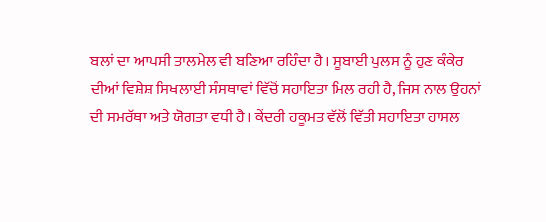ਬਲਾਂ ਦਾ ਆਪਸੀ ਤਾਲਮੇਲ ਵੀ ਬਣਿਆ ਰਹਿੰਦਾ ਹੈ। ਸੂਬਾਈ ਪੁਲਸ ਨੂੰ ਹੁਣ ਕੰਕੇਰ ਦੀਆਂ ਵਿਸ਼ੇਸ਼ ਸਿਖਲਾਈ ਸੰਸਥਾਵਾਂ ਵਿੱਚੋਂ ਸਹਾਇਤਾ ਮਿਲ ਰਹੀ ਹੈ, ਜਿਸ ਨਾਲ ਉਹਨਾਂ ਦੀ ਸਮਰੱਥਾ ਅਤੇ ਯੋਗਤਾ ਵਧੀ ਹੈ। ਕੇਂਦਰੀ ਹਕੂਮਤ ਵੱਲੋਂ ਵਿੱਤੀ ਸਹਾਇਤਾ ਹਾਸਲ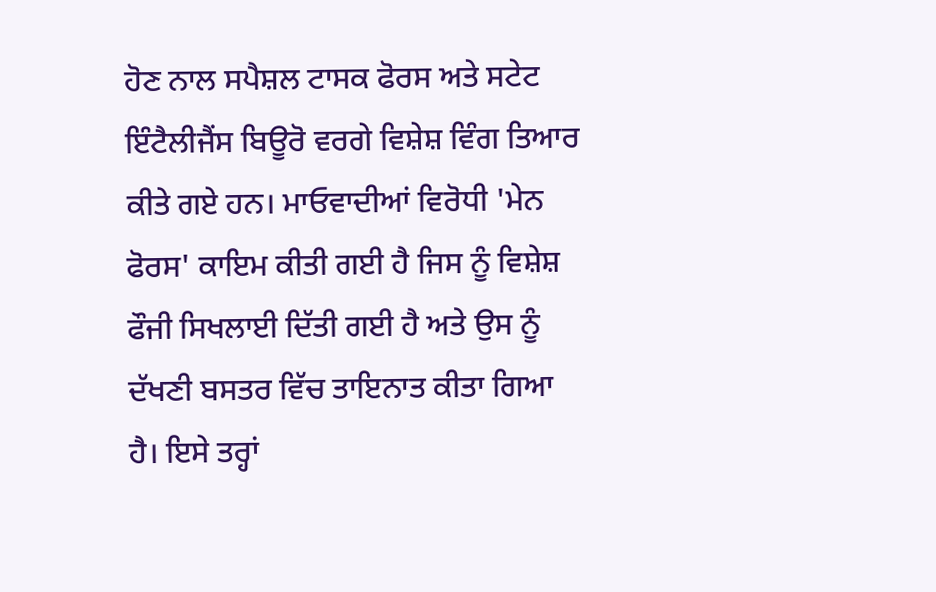ਹੋਣ ਨਾਲ ਸਪੈਸ਼ਲ ਟਾਸਕ ਫੋਰਸ ਅਤੇ ਸਟੇਟ ਇੰਟੈਲੀਜੈਂਸ ਬਿਊਰੋ ਵਰਗੇ ਵਿਸ਼ੇਸ਼ ਵਿੰਗ ਤਿਆਰ ਕੀਤੇ ਗਏ ਹਨ। ਮਾਓਵਾਦੀਆਂ ਵਿਰੋਧੀ 'ਮੇਨ ਫੋਰਸ' ਕਾਇਮ ਕੀਤੀ ਗਈ ਹੈ ਜਿਸ ਨੂੰ ਵਿਸ਼ੇਸ਼ ਫੌਜੀ ਸਿਖਲਾਈ ਦਿੱਤੀ ਗਈ ਹੈ ਅਤੇ ਉਸ ਨੂੰ ਦੱਖਣੀ ਬਸਤਰ ਵਿੱਚ ਤਾਇਨਾਤ ਕੀਤਾ ਗਿਆ ਹੈ। ਇਸੇ ਤਰ੍ਹਾਂ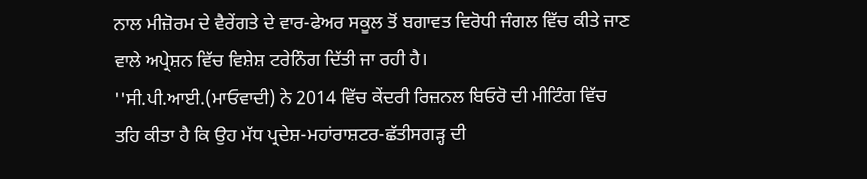ਨਾਲ ਮੀਜ਼ੋਰਮ ਦੇ ਵੈਰੇਂਗਤੇ ਦੇ ਵਾਰ-ਫੇਅਰ ਸਕੂਲ ਤੋਂ ਬਗਾਵਤ ਵਿਰੋਧੀ ਜੰਗਲ ਵਿੱਚ ਕੀਤੇ ਜਾਣ ਵਾਲੇ ਅਪ੍ਰੇਸ਼ਨ ਵਿੱਚ ਵਿਸ਼ੇਸ਼ ਟਰੇਨਿੰਗ ਦਿੱਤੀ ਜਾ ਰਹੀ ਹੈ।
''ਸੀ.ਪੀ.ਆਈ.(ਮਾਓਵਾਦੀ) ਨੇ 2014 ਵਿੱਚ ਕੇਂਦਰੀ ਰਿਜ਼ਨਲ ਬਿਓਰੋ ਦੀ ਮੀਟਿੰਗ ਵਿੱਚ ਤਹਿ ਕੀਤਾ ਹੈ ਕਿ ਉਹ ਮੱਧ ਪ੍ਰਦੇਸ਼-ਮਹਾਂਰਾਸ਼ਟਰ-ਛੱਤੀਸਗੜ੍ਹ ਦੀ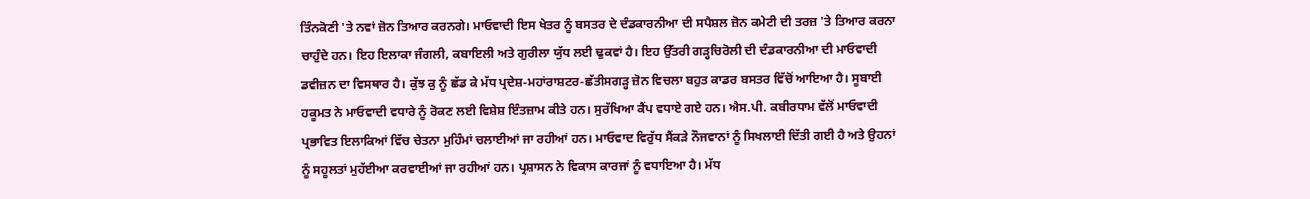ਤਿੰਨਕੋਣੀ 'ਤੇ ਨਵਾਂ ਜ਼ੋਨ ਤਿਆਰ ਕਰਨਗੇ। ਮਾਓਵਾਦੀ ਇਸ ਖੇਤਰ ਨੂੰ ਬਸਤਰ ਦੇ ਦੰਡਕਾਰਨੀਆ ਦੀ ਸਪੈਸ਼ਲ ਜ਼ੋਨ ਕਮੇਟੀ ਦੀ ਤਰਜ਼ 'ਤੇ ਤਿਆਰ ਕਰਨਾ ਚਾਹੁੰਦੇ ਹਨ। ਇਹ ਇਲਾਕਾ ਜੰਗਲੀ, ਕਬਾਇਲੀ ਅਤੇ ਗੁਰੀਲਾ ਯੁੱਧ ਲਈ ਢੁਕਵਾਂ ਹੈ। ਇਹ ਉੱਤਰੀ ਗੜ੍ਹਚਿਰੋਲੀ ਦੀ ਦੰਡਕਾਰਨੀਆ ਦੀ ਮਾਓਵਾਦੀ ਡਵੀਜ਼ਨ ਦਾ ਵਿਸਥਾਰ ਹੈ। ਕੁੱਝ ਕੁ ਨੂੰ ਛੱਡ ਕੇ ਮੱਧ ਪ੍ਰਦੇਸ਼-ਮਹਾਂਰਾਸ਼ਟਰ-ਛੱਤੀਸਗੜ੍ਹ ਜ਼ੋਨ ਵਿਚਲਾ ਬਹੁਤ ਕਾਡਰ ਬਸਤਰ ਵਿੱਚੋਂ ਆਇਆ ਹੈ। ਸੂਬਾਈ ਹਕੂਮਤ ਨੇ ਮਾਓਵਾਦੀ ਵਧਾਰੇ ਨੂੰ ਰੋਕਣ ਲਈ ਵਿਸ਼ੇਸ਼ ਇੰਤਜ਼ਾਮ ਕੀਤੇ ਹਨ। ਸੁਰੱਖਿਆ ਕੈਂਪ ਵਧਾਏ ਗਏ ਹਨ। ਐਸ.ਪੀ. ਕਬੀਰਧਾਮ ਵੱਲੋਂ ਮਾਓਵਾਦੀ ਪ੍ਰਭਾਵਿਤ ਇਲਾਕਿਆਂ ਵਿੱਚ ਚੇਤਨਾ ਮੁਹਿੰਮਾਂ ਚਲਾਈਆਂ ਜਾ ਰਹੀਆਂ ਹਨ। ਮਾਓਵਾਦ ਵਿਰੁੱਧ ਸੈਂਕੜੇ ਨੌਜਵਾਨਾਂ ਨੂੰ ਸਿਖਲਾਈ ਦਿੱਤੀ ਗਈ ਹੈ ਅਤੇ ਉਹਨਾਂ ਨੂੰ ਸਹੂਲਤਾਂ ਮੁਹੱਈਆ ਕਰਵਾਈਆਂ ਜਾ ਰਹੀਆਂ ਹਨ। ਪ੍ਰਸ਼ਾਸਨ ਨੇ ਵਿਕਾਸ ਕਾਰਜਾਂ ਨੂੰ ਵਧਾਇਆ ਹੈ। ਮੱਧ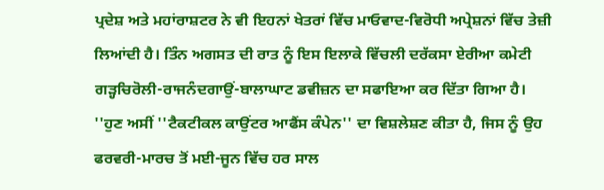ਪ੍ਰਦੇਸ਼ ਅਤੇ ਮਹਾਂਰਾਸ਼ਟਰ ਨੇ ਵੀ ਇਹਨਾਂ ਖੇਤਰਾਂ ਵਿੱਚ ਮਾਓਵਾਦ-ਵਿਰੋਧੀ ਅਪ੍ਰੇਸ਼ਨਾਂ ਵਿੱਚ ਤੇਜ਼ੀ ਲਿਆਂਦੀ ਹੈ। ਤਿੰਨ ਅਗਸਤ ਦੀ ਰਾਤ ਨੂੰ ਇਸ ਇਲਾਕੇ ਵਿੱਚਲੀ ਦਰੱਕਸਾ ਏਰੀਆ ਕਮੇਟੀ ਗੜ੍ਹਚਿਰੋਲੀ-ਰਾਜਨੰਦਗਾਉਂ-ਬਾਲਾਘਾਟ ਡਵੀਜ਼ਨ ਦਾ ਸਫਾਇਆ ਕਰ ਦਿੱਤਾ ਗਿਆ ਹੈ।
''ਹੁਣ ਅਸੀਂ ''ਟੈਕਟੀਕਲ ਕਾਉਂਟਰ ਆਫੈਂਸ ਕੰਪੇਨ'' ਦਾ ਵਿਸ਼ਲੇਸ਼ਣ ਕੀਤਾ ਹੈ, ਜਿਸ ਨੂੰ ਉਹ ਫਰਵਰੀ-ਮਾਰਚ ਤੋਂ ਮਈ-ਜੂਨ ਵਿੱਚ ਹਰ ਸਾਲ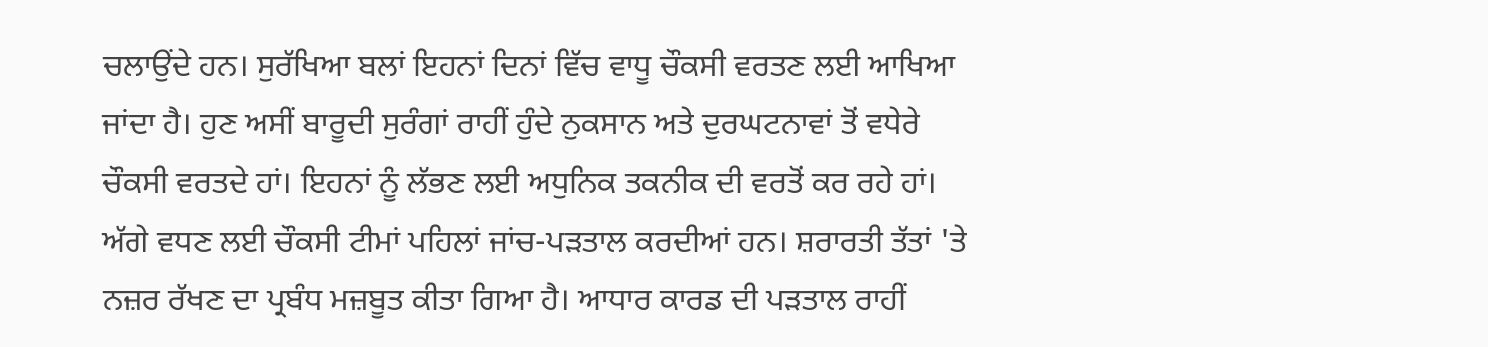ਚਲਾਉਂਦੇ ਹਨ। ਸੁਰੱਖਿਆ ਬਲਾਂ ਇਹਨਾਂ ਦਿਨਾਂ ਵਿੱਚ ਵਾਧੂ ਚੌਕਸੀ ਵਰਤਣ ਲਈ ਆਖਿਆ ਜਾਂਦਾ ਹੈ। ਹੁਣ ਅਸੀਂ ਬਾਰੂਦੀ ਸੁਰੰਗਾਂ ਰਾਹੀਂ ਹੁੰਦੇ ਨੁਕਸਾਨ ਅਤੇ ਦੁਰਘਟਨਾਵਾਂ ਤੋਂ ਵਧੇਰੇ ਚੌਕਸੀ ਵਰਤਦੇ ਹਾਂ। ਇਹਨਾਂ ਨੂੰ ਲੱਭਣ ਲਈ ਅਧੁਨਿਕ ਤਕਨੀਕ ਦੀ ਵਰਤੋਂ ਕਰ ਰਹੇ ਹਾਂ। ਅੱਗੇ ਵਧਣ ਲਈ ਚੌਕਸੀ ਟੀਮਾਂ ਪਹਿਲਾਂ ਜਾਂਚ-ਪੜਤਾਲ ਕਰਦੀਆਂ ਹਨ। ਸ਼ਰਾਰਤੀ ਤੱਤਾਂ 'ਤੇ ਨਜ਼ਰ ਰੱਖਣ ਦਾ ਪ੍ਰਬੰਧ ਮਜ਼ਬੂਤ ਕੀਤਾ ਗਿਆ ਹੈ। ਆਧਾਰ ਕਾਰਡ ਦੀ ਪੜਤਾਲ ਰਾਹੀਂ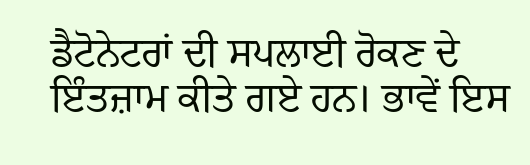ਡੈਟੋਨੇਟਰਾਂ ਦੀ ਸਪਲਾਈ ਰੋਕਣ ਦੇ ਇੰਤਜ਼ਾਮ ਕੀਤੇ ਗਏ ਹਨ। ਭਾਵੇਂ ਇਸ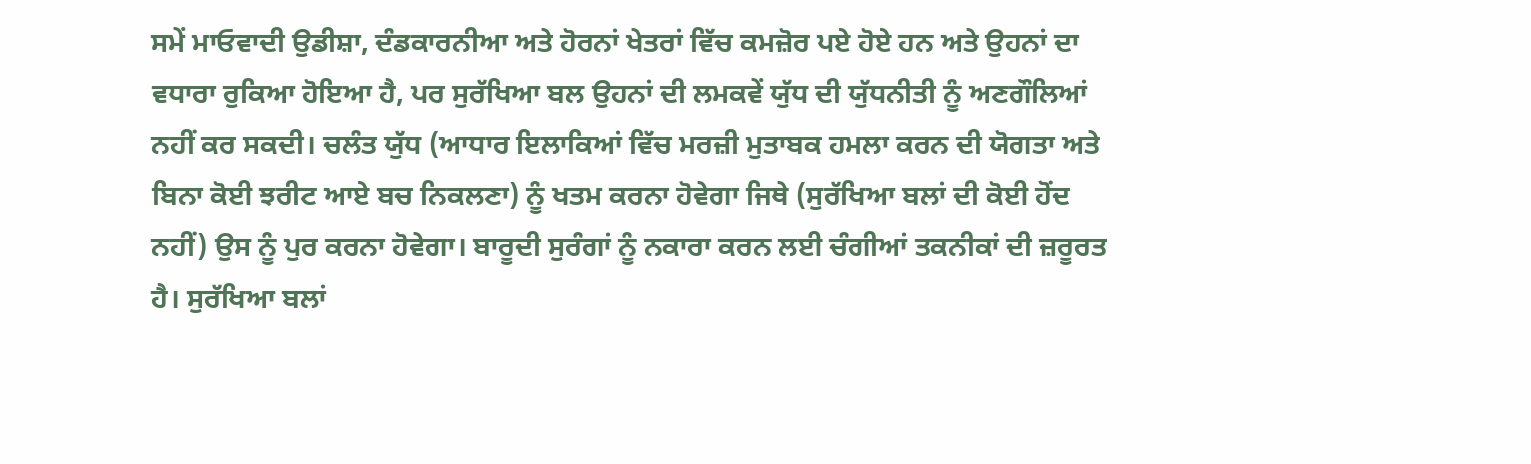ਸਮੇਂ ਮਾਓਵਾਦੀ ਉਡੀਸ਼ਾ, ਦੰਡਕਾਰਨੀਆ ਅਤੇ ਹੋਰਨਾਂ ਖੇਤਰਾਂ ਵਿੱਚ ਕਮਜ਼ੋਰ ਪਏ ਹੋਏ ਹਨ ਅਤੇ ਉਹਨਾਂ ਦਾ ਵਧਾਰਾ ਰੁਕਿਆ ਹੋਇਆ ਹੈ, ਪਰ ਸੁਰੱਖਿਆ ਬਲ ਉਹਨਾਂ ਦੀ ਲਮਕਵੇਂ ਯੁੱਧ ਦੀ ਯੁੱਧਨੀਤੀ ਨੂੰ ਅਣਗੌਲਿਆਂ ਨਹੀਂ ਕਰ ਸਕਦੀ। ਚਲੰਤ ਯੁੱਧ (ਆਧਾਰ ਇਲਾਕਿਆਂ ਵਿੱਚ ਮਰਜ਼ੀ ਮੁਤਾਬਕ ਹਮਲਾ ਕਰਨ ਦੀ ਯੋਗਤਾ ਅਤੇ ਬਿਨਾ ਕੋਈ ਝਰੀਟ ਆਏ ਬਚ ਨਿਕਲਣਾ) ਨੂੰ ਖਤਮ ਕਰਨਾ ਹੋਵੇਗਾ ਜਿਥੇ (ਸੁਰੱਖਿਆ ਬਲਾਂ ਦੀ ਕੋਈ ਹੋਂਦ ਨਹੀਂ) ਉਸ ਨੂੰ ਪੁਰ ਕਰਨਾ ਹੋਵੇਗਾ। ਬਾਰੂਦੀ ਸੁਰੰਗਾਂ ਨੂੰ ਨਕਾਰਾ ਕਰਨ ਲਈ ਚੰਗੀਆਂ ਤਕਨੀਕਾਂ ਦੀ ਜ਼ਰੂਰਤ ਹੈ। ਸੁਰੱਖਿਆ ਬਲਾਂ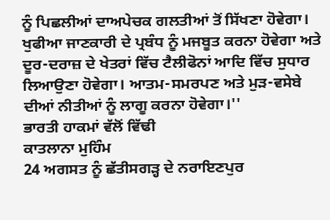ਨੂੰ ਪਿਛਲੀਆਂ ਦਾਅਪੇਚਕ ਗਲਤੀਆਂ ਤੋਂ ਸਿੱਖਣਾ ਹੋਵੇਗਾ। ਖੁਫੀਆ ਜਾਣਕਾਰੀ ਦੇ ਪ੍ਰਬੰਧ ਨੂੰ ਮਜਬੂਤ ਕਰਨਾ ਹੋਵੇਗਾ ਅਤੇ ਦੂਰ-ਦਰਾਜ਼ ਦੇ ਖੇਤਰਾਂ ਵਿੱਚ ਟੈਲੀਫੋਨਾਂ ਆਦਿ ਵਿੱਚ ਸੁਧਾਰ ਲਿਆਉਣਾ ਹੋਵੇਗਾ। ਆਤਮ-ਸਮਰਪਣ ਅਤੇ ਮੁੜ-ਵਸੇਬੇ ਦੀਆਂ ਨੀਤੀਆਂ ਨੂੰ ਲਾਗੂ ਕਰਨਾ ਹੋਵੇਗਾ।''
ਭਾਰਤੀ ਹਾਕਮਾਂ ਵੱਲੋਂ ਵਿੱਢੀ
ਕਾਤਲਾਨਾ ਮੁਹਿੰਮ
24 ਅਗਸਤ ਨੂੰ ਛੱਤੀਸਗੜ੍ਹ ਦੇ ਨਰਾਇਣਪੁਰ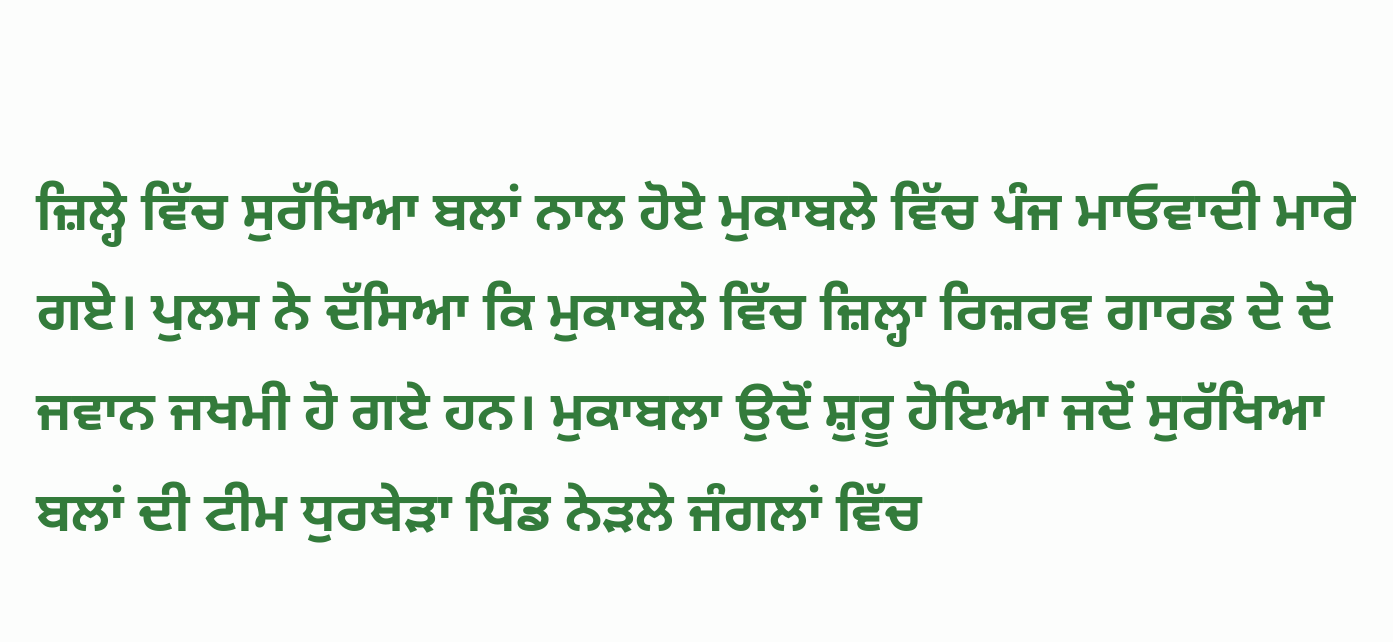ਜ਼ਿਲ੍ਹੇ ਵਿੱਚ ਸੁਰੱਖਿਆ ਬਲਾਂ ਨਾਲ ਹੋਏ ਮੁਕਾਬਲੇ ਵਿੱਚ ਪੰਜ ਮਾਓਵਾਦੀ ਮਾਰੇ ਗਏ। ਪੁਲਸ ਨੇ ਦੱਸਿਆ ਕਿ ਮੁਕਾਬਲੇ ਵਿੱਚ ਜ਼ਿਲ੍ਹਾ ਰਿਜ਼ਰਵ ਗਾਰਡ ਦੇ ਦੋ ਜਵਾਨ ਜਖਮੀ ਹੋ ਗਏ ਹਨ। ਮੁਕਾਬਲਾ ਉਦੋਂ ਸ਼ੁਰੂ ਹੋਇਆ ਜਦੋਂ ਸੁਰੱਖਿਆ ਬਲਾਂ ਦੀ ਟੀਮ ਧੁਰਥੇੜਾ ਪਿੰਡ ਨੇੜਲੇ ਜੰਗਲਾਂ ਵਿੱਚ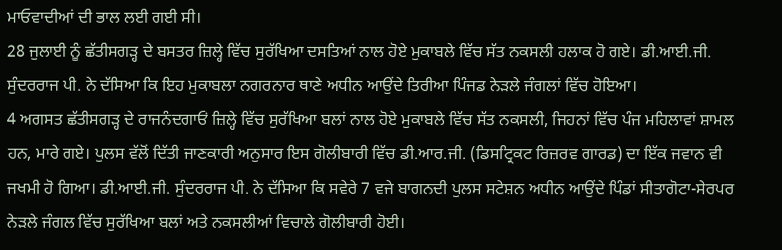ਮਾਓਵਾਦੀਆਂ ਦੀ ਭਾਲ ਲਈ ਗਈ ਸੀ।
28 ਜੁਲਾਈ ਨੂੰ ਛੱਤੀਸਗੜ੍ਹ ਦੇ ਬਸਤਰ ਜ਼ਿਲ੍ਹੇ ਵਿੱਚ ਸੁਰੱਖਿਆ ਦਸਤਿਆਂ ਨਾਲ ਹੋਏ ਮੁਕਾਬਲੇ ਵਿੱਚ ਸੱਤ ਨਕਸਲੀ ਹਲਾਕ ਹੋ ਗਏ। ਡੀ.ਆਈ.ਜੀ. ਸੁੰਦਰਰਾਜ ਪੀ. ਨੇ ਦੱਸਿਆ ਕਿ ਇਹ ਮੁਕਾਬਲਾ ਨਗਰਨਾਰ ਥਾਣੇ ਅਧੀਨ ਆਉਂਦੇ ਤਿਰੀਆ ਪਿੰਜਡ ਨੇੜਲੇ ਜੰਗਲਾਂ ਵਿੱਚ ਹੋਇਆ।
4 ਅਗਸਤ ਛੱਤੀਸਗੜ੍ਹ ਦੇ ਰਾਜਨੰਦਗਾਓਂ ਜ਼ਿਲ੍ਹੇ ਵਿੱਚ ਸੁਰੱਖਿਆ ਬਲਾਂ ਨਾਲ ਹੋਏ ਮੁਕਾਬਲੇ ਵਿੱਚ ਸੱਤ ਨਕਸਲੀ, ਜਿਹਨਾਂ ਵਿੱਚ ਪੰਜ ਮਹਿਲਾਵਾਂ ਸ਼ਾਮਲ ਹਨ, ਮਾਰੇ ਗਏ। ਪੁਲਸ ਵੱਲੋਂ ਦਿੱਤੀ ਜਾਣਕਾਰੀ ਅਨੁਸਾਰ ਇਸ ਗੋਲੀਬਾਰੀ ਵਿੱਚ ਡੀ.ਆਰ.ਜੀ. (ਡਿਸਟ੍ਰਿਕਟ ਰਿਜ਼ਰਵ ਗਾਰਡ) ਦਾ ਇੱਕ ਜਵਾਨ ਵੀ ਜਖਮੀ ਹੋ ਗਿਆ। ਡੀ.ਆਈ.ਜੀ. ਸੁੰਦਰਰਾਜ ਪੀ. ਨੇ ਦੱਸਿਆ ਕਿ ਸਵੇਰੇ 7 ਵਜੇ ਬਾਗਨਦੀ ਪੁਲਸ ਸਟੇਸ਼ਨ ਅਧੀਨ ਆਉਂਦੇ ਪਿੰਡਾਂ ਸੀਤਾਗੋਟਾ-ਸੇਰਪਰ ਨੇੜਲੇ ਜੰਗਲ ਵਿੱਚ ਸੁਰੱਖਿਆ ਬਲਾਂ ਅਤੇ ਨਕਸਲੀਆਂ ਵਿਚਾਲੇ ਗੋਲੀਬਾਰੀ ਹੋਈ।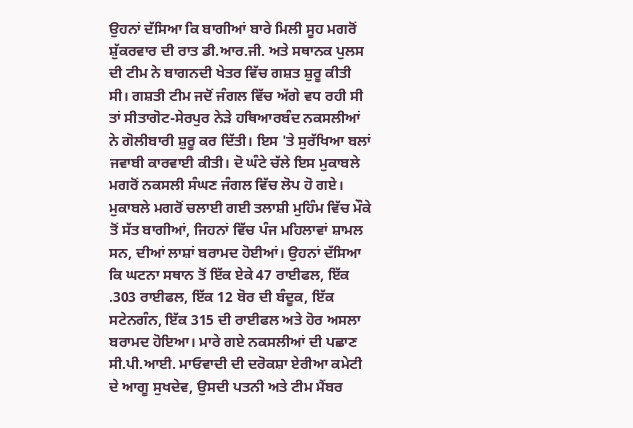ਉਹਨਾਂ ਦੱਸਿਆ ਕਿ ਬਾਗੀਆਂ ਬਾਰੇ ਮਿਲੀ ਸੂਹ ਮਗਰੋਂ ਸ਼ੁੱਕਰਵਾਰ ਦੀ ਰਾਤ ਡੀ.ਆਰ.ਜੀ. ਅਤੇ ਸਥਾਨਕ ਪੁਲਸ ਦੀ ਟੀਮ ਨੇ ਬਾਗਨਦੀ ਖੇਤਰ ਵਿੱਚ ਗਸ਼ਤ ਸ਼ੁਰੂ ਕੀਤੀ ਸੀ। ਗਸ਼ਤੀ ਟੀਮ ਜਦੋਂ ਜੰਗਲ ਵਿੱਚ ਅੱਗੇ ਵਧ ਰਹੀ ਸੀ ਤਾਂ ਸੀਤਾਗੋਟ-ਸੇਰਪੁਰ ਨੇੜੇ ਹਥਿਆਰਬੰਦ ਨਕਸਲੀਆਂ ਨੇ ਗੋਲੀਬਾਰੀ ਸ਼ੁਰੂ ਕਰ ਦਿੱਤੀ। ਇਸ 'ਤੇ ਸੁਰੱਖਿਆ ਬਲਾਂ ਜਵਾਬੀ ਕਾਰਵਾਈ ਕੀਤੀ। ਦੋ ਘੰਟੇ ਚੱਲੇ ਇਸ ਮੁਕਾਬਲੇ ਮਗਰੋਂ ਨਕਸਲੀ ਸੰਘਣ ਜੰਗਲ ਵਿੱਚ ਲੋਪ ਹੋ ਗਏ। ਮੁਕਾਬਲੇ ਮਗਰੋਂ ਚਲਾਈ ਗਈ ਤਲਾਸ਼ੀ ਮੁਹਿੰਮ ਵਿੱਚ ਮੌਕੇ ਤੋਂ ਸੱਤ ਬਾਗੀਆਂ, ਜਿਹਨਾਂ ਵਿੱਚ ਪੰਜ ਮਹਿਲਾਵਾਂ ਸ਼ਾਮਲ ਸਨ, ਦੀਆਂ ਲਾਸ਼ਾਂ ਬਰਾਮਦ ਹੋਈਆਂ। ਉਹਨਾਂ ਦੱਸਿਆ ਕਿ ਘਟਨਾ ਸਥਾਨ ਤੋਂ ਇੱਕ ਏਕੇ 47 ਰਾਈਫਲ, ਇੱਕ .303 ਰਾਈਫਲ, ਇੱਕ 12 ਬੋਰ ਦੀ ਬੰਦੂਕ, ਇੱਕ ਸਟੇਨਗੰਨ, ਇੱਕ 315 ਦੀ ਰਾਈਫਲ ਅਤੇ ਹੋਰ ਅਸਲਾ ਬਰਾਮਦ ਹੋਇਆ। ਮਾਰੇ ਗਏ ਨਕਸਲੀਆਂ ਦੀ ਪਛਾਣ ਸੀ.ਪੀ.ਆਈ. ਮਾਓਵਾਦੀ ਦੀ ਦਰੋਕਸ਼ਾ ਏਰੀਆ ਕਮੇਟੀ ਦੇ ਆਗੂ ਸੁਖਦੇਵ, ਉਸਦੀ ਪਤਨੀ ਅਤੇ ਟੀਮ ਮੈਂਬਰ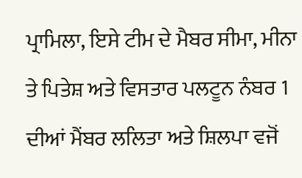ਪ੍ਰਾਮਿਲਾ, ਇਸੇ ਟੀਮ ਦੇ ਮੈਬਰ ਸੀਮਾ, ਮੀਨਾ ਤੇ ਪਿਤੇਸ਼ ਅਤੇ ਵਿਸਤਾਰ ਪਲਟੂਨ ਨੰਬਰ 1 ਦੀਆਂ ਮੈਂਬਰ ਲਲਿਤਾ ਅਤੇ ਸ਼ਿਲਪਾ ਵਜੋਂ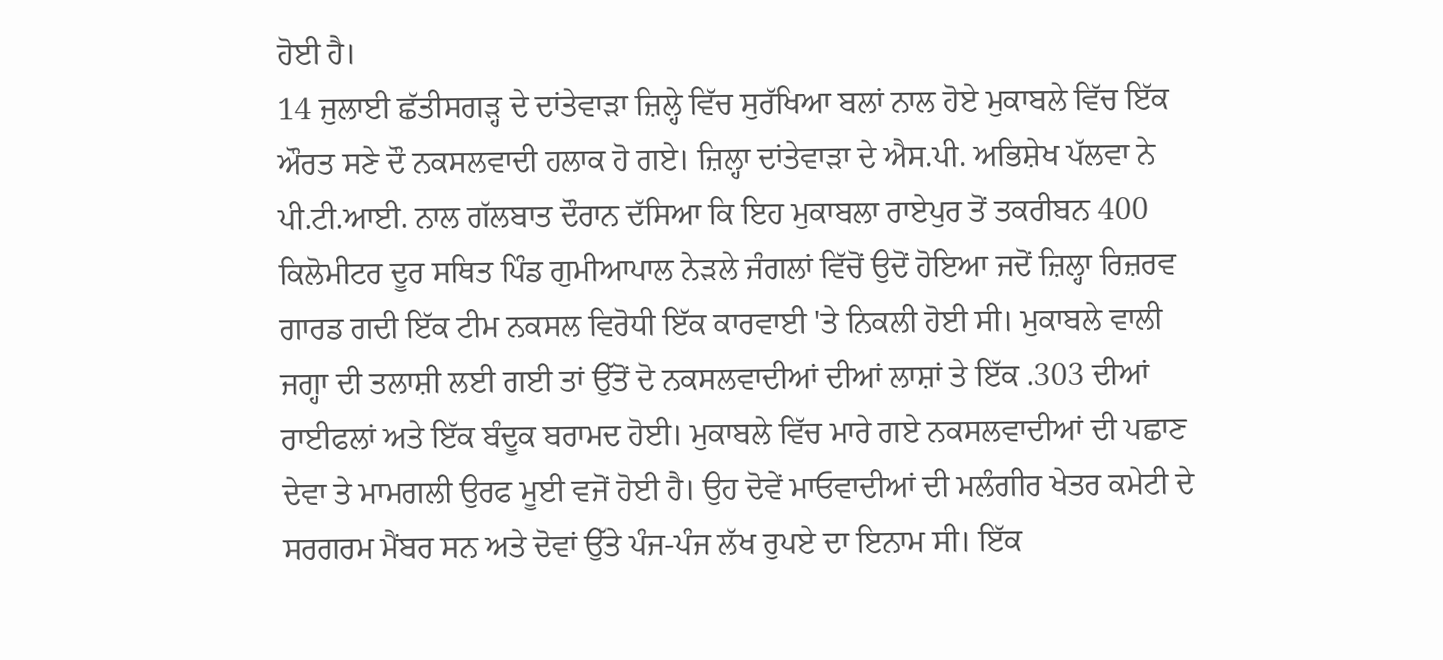ਹੋਈ ਹੈ।
14 ਜੁਲਾਈ ਛੱਤੀਸਗੜ੍ਹ ਦੇ ਦਾਂਤੇਵਾੜਾ ਜ਼ਿਲ੍ਹੇ ਵਿੱਚ ਸੁਰੱਖਿਆ ਬਲਾਂ ਨਾਲ ਹੋਏ ਮੁਕਾਬਲੇ ਵਿੱਚ ਇੱਕ ਔਰਤ ਸਣੇ ਦੌ ਨਕਸਲਵਾਦੀ ਹਲਾਕ ਹੋ ਗਏ। ਜ਼ਿਲ੍ਹਾ ਦਾਂਤੇਵਾੜਾ ਦੇ ਐਸ.ਪੀ. ਅਭਿਸ਼ੇਖ ਪੱਲਵਾ ਨੇ ਪੀ.ਟੀ.ਆਈ. ਨਾਲ ਗੱਲਬਾਤ ਦੌਰਾਨ ਦੱਸਿਆ ਕਿ ਇਹ ਮੁਕਾਬਲਾ ਰਾਏਪੁਰ ਤੋਂ ਤਕਰੀਬਨ 400 ਕਿਲੋਮੀਟਰ ਦੂਰ ਸਥਿਤ ਪਿੰਡ ਗੁਮੀਆਪਾਲ ਨੇੜਲੇ ਜੰਗਲਾਂ ਵਿੱਚੋਂ ਉਦੋਂ ਹੋਇਆ ਜਦੋਂ ਜ਼ਿਲ੍ਹਾ ਰਿਜ਼ਰਵ ਗਾਰਡ ਗਦੀ ਇੱਕ ਟੀਮ ਨਕਸਲ ਵਿਰੋਧੀ ਇੱਕ ਕਾਰਵਾਈ 'ਤੇ ਨਿਕਲੀ ਹੋਈ ਸੀ। ਮੁਕਾਬਲੇ ਵਾਲੀ ਜਗ੍ਹਾ ਦੀ ਤਲਾਸ਼ੀ ਲਈ ਗਈ ਤਾਂ ਉੱਤੋਂ ਦੋ ਨਕਸਲਵਾਦੀਆਂ ਦੀਆਂ ਲਾਸ਼ਾਂ ਤੇ ਇੱਕ .303 ਦੀਆਂ ਰਾਈਫਲਾਂ ਅਤੇ ਇੱਕ ਬੰਦੂਕ ਬਰਾਮਦ ਹੋਈ। ਮੁਕਾਬਲੇ ਵਿੱਚ ਮਾਰੇ ਗਏ ਨਕਸਲਵਾਦੀਆਂ ਦੀ ਪਛਾਣ ਦੇਵਾ ਤੇ ਮਾਮਗਲੀ ਉਰਫ ਮੂਈ ਵਜੋਂ ਹੋਈ ਹੈ। ਉਹ ਦੋਵੇਂ ਮਾਓਵਾਦੀਆਂ ਦੀ ਮਲੰਗੀਰ ਖੇਤਰ ਕਮੇਟੀ ਦੇ ਸਰਗਰਮ ਮੈਂਬਰ ਸਨ ਅਤੇ ਦੋਵਾਂ ਉੱਤੇ ਪੰਜ-ਪੰਜ ਲੱਖ ਰੁਪਏ ਦਾ ਇਨਾਮ ਸੀ। ਇੱਕ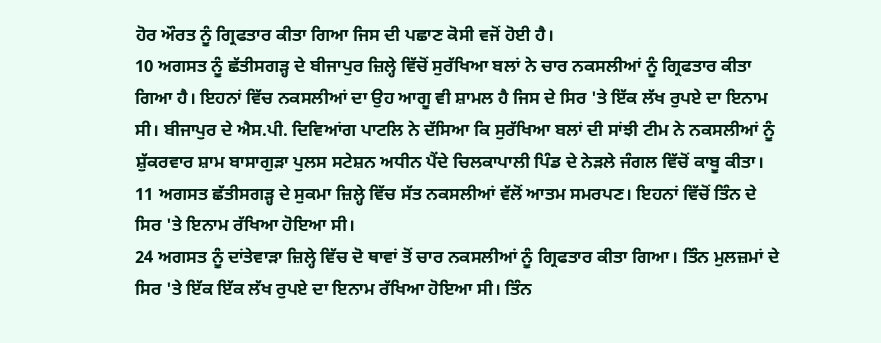ਹੋਰ ਔਰਤ ਨੂੰ ਗ੍ਰਿਫਤਾਰ ਕੀਤਾ ਗਿਆ ਜਿਸ ਦੀ ਪਛਾਣ ਕੋਸੀ ਵਜੋਂ ਹੋਈ ਹੈ।
10 ਅਗਸਤ ਨੂੰ ਛੱਤੀਸਗੜ੍ਹ ਦੇ ਬੀਜਾਪੁਰ ਜ਼ਿਲ੍ਹੇ ਵਿੱਚੋਂ ਸੁਰੱਖਿਆ ਬਲਾਂ ਨੇ ਚਾਰ ਨਕਸਲੀਆਂ ਨੂੰ ਗ੍ਰਿਫਤਾਰ ਕੀਤਾ ਗਿਆ ਹੈ। ਇਹਨਾਂ ਵਿੱਚ ਨਕਸਲੀਆਂ ਦਾ ਉਹ ਆਗੂ ਵੀ ਸ਼ਾਮਲ ਹੈ ਜਿਸ ਦੇ ਸਿਰ 'ਤੇ ਇੱਕ ਲੱਖ ਰੁਪਏ ਦਾ ਇਨਾਮ ਸੀ। ਬੀਜਾਪੁਰ ਦੇ ਐਸ.ਪੀ. ਦਿਵਿਆਂਗ ਪਾਟਲਿ ਨੇ ਦੱਸਿਆ ਕਿ ਸੁਰੱਖਿਆ ਬਲਾਂ ਦੀ ਸਾਂਝੀ ਟੀਮ ਨੇ ਨਕਸਲੀਆਂ ਨੂੰ ਸ਼ੁੱਕਰਵਾਰ ਸ਼ਾਮ ਬਾਸਾਗੁੜਾ ਪੁਲਸ ਸਟੇਸ਼ਨ ਅਧੀਨ ਪੈਂਦੇ ਚਿਲਕਾਪਾਲੀ ਪਿੰਡ ਦੇ ਨੇੜਲੇ ਜੰਗਲ ਵਿੱਚੋਂ ਕਾਬੂ ਕੀਤਾ।
11 ਅਗਸਤ ਛੱਤੀਸਗੜ੍ਹ ਦੇ ਸੁਕਮਾ ਜ਼ਿਲ੍ਹੇ ਵਿੱਚ ਸੱਤ ਨਕਸਲੀਆਂ ਵੱਲੋਂ ਆਤਮ ਸਮਰਪਣ। ਇਹਨਾਂ ਵਿੱਚੋਂ ਤਿੰਨ ਦੇ ਸਿਰ 'ਤੇ ਇਨਾਮ ਰੱਖਿਆ ਹੋਇਆ ਸੀ।
24 ਅਗਸਤ ਨੂੰ ਦਾਂਤੇਵਾੜਾ ਜ਼ਿਲ੍ਹੇ ਵਿੱਚ ਦੋ ਥਾਵਾਂ ਤੋਂ ਚਾਰ ਨਕਸਲੀਆਂ ਨੂੰ ਗ੍ਰਿਫਤਾਰ ਕੀਤਾ ਗਿਆ। ਤਿੰਨ ਮੁਲਜ਼ਮਾਂ ਦੇ ਸਿਰ 'ਤੇ ਇੱਕ ਇੱਕ ਲੱਖ ਰੁਪਏ ਦਾ ਇਨਾਮ ਰੱਖਿਆ ਹੋਇਆ ਸੀ। ਤਿੰਨ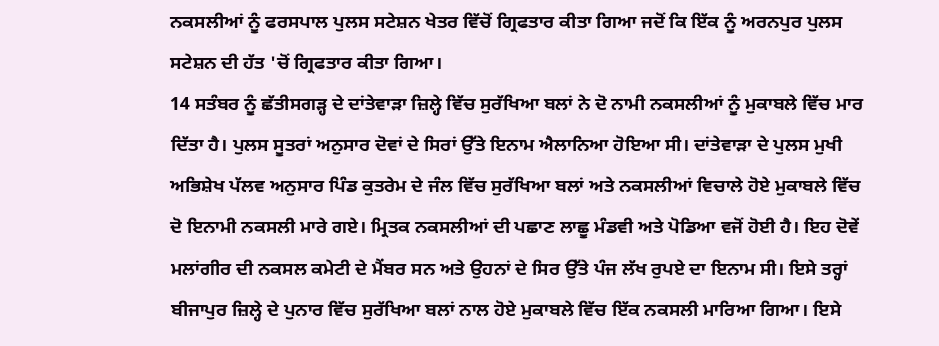ਨਕਸਲੀਆਂ ਨੂੰ ਫਰਸਪਾਲ ਪੁਲਸ ਸਟੇਸ਼ਨ ਖੇਤਰ ਵਿੱਚੋਂ ਗ੍ਰਿਫਤਾਰ ਕੀਤਾ ਗਿਆ ਜਦੋਂ ਕਿ ਇੱਕ ਨੂੰ ਅਰਨਪੁਰ ਪੁਲਸ ਸਟੇਸ਼ਨ ਦੀ ਹੱਤ 'ਚੋਂ ਗ੍ਰਿਫਤਾਰ ਕੀਤਾ ਗਿਆ।
14 ਸਤੰਬਰ ਨੂੰ ਛੱਤੀਸਗੜ੍ਹ ਦੇ ਦਾਂਤੇਵਾੜਾ ਜ਼ਿਲ੍ਹੇ ਵਿੱਚ ਸੁਰੱਖਿਆ ਬਲਾਂ ਨੇ ਦੋ ਨਾਮੀ ਨਕਸਲੀਆਂ ਨੂੰ ਮੁਕਾਬਲੇ ਵਿੱਚ ਮਾਰ ਦਿੱਤਾ ਹੈ। ਪੁਲਸ ਸੂਤਰਾਂ ਅਨੁਸਾਰ ਦੋਵਾਂ ਦੇ ਸਿਰਾਂ ਉੱਤੇ ਇਨਾਮ ਐਲਾਨਿਆ ਹੋਇਆ ਸੀ। ਦਾਂਤੇਵਾੜਾ ਦੇ ਪੁਲਸ ਮੁਖੀ ਅਭਿਸ਼ੇਖ ਪੱਲਵ ਅਨੁਸਾਰ ਪਿੰਡ ਕੁਤਰੇਮ ਦੇ ਜੰਲ ਵਿੱਚ ਸੁਰੱਖਿਆ ਬਲਾਂ ਅਤੇ ਨਕਸਲੀਆਂ ਵਿਚਾਲੇ ਹੋਏ ਮੁਕਾਬਲੇ ਵਿੱਚ ਦੋ ਇਨਾਮੀ ਨਕਸਲੀ ਮਾਰੇ ਗਏ। ਮ੍ਰਿਤਕ ਨਕਸਲੀਆਂ ਦੀ ਪਛਾਣ ਲਾਛੂ ਮੰਡਵੀ ਅਤੇ ਪੋਡਿਆ ਵਜੋਂ ਹੋਈ ਹੈ। ਇਹ ਦੋਵੇਂ ਮਲਾਂਗੀਰ ਦੀ ਨਕਸਲ ਕਮੇਟੀ ਦੇ ਮੈਂਬਰ ਸਨ ਅਤੇ ਉਹਨਾਂ ਦੇ ਸਿਰ ਉੱਤੇ ਪੰਜ ਲੱਖ ਰੁਪਏ ਦਾ ਇਨਾਮ ਸੀ। ਇਸੇ ਤਰ੍ਹਾਂ ਬੀਜਾਪੁਰ ਜ਼ਿਲ੍ਹੇ ਦੇ ਪੁਨਾਰ ਵਿੱਚ ਸੁਰੱਖਿਆ ਬਲਾਂ ਨਾਲ ਹੋਏ ਮੁਕਾਬਲੇ ਵਿੱਚ ਇੱਕ ਨਕਸਲੀ ਮਾਰਿਆ ਗਿਆ। ਇਸੇ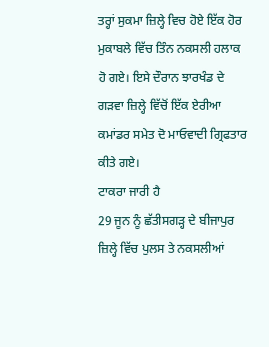ਤਰ੍ਹਾਂ ਸੁਕਮਾ ਜ਼ਿਲ੍ਹੇ ਵਿਚ ਹੋਏ ਇੱਕ ਹੋਰ ਮੁਕਾਬਲੇ ਵਿੱਚ ਤਿੰਨ ਨਕਸਲੀ ਹਲਾਕ ਹੋ ਗਏ। ਇਸੇ ਦੌਰਾਨ ਝਾਰਖੰਡ ਦੇ ਗੜਵਾ ਜ਼ਿਲ੍ਹੇ ਵਿੱਚੋਂ ਇੱਕ ਏਰੀਆ ਕਮਾਂਡਰ ਸਮੇਤ ਦੋ ਮਾਓਵਾਦੀ ਗ੍ਰਿਫਤਾਰ ਕੀਤੇ ਗਏ।
ਟਾਕਰਾ ਜਾਰੀ ਹੈ
29 ਜੂਨ ਨੂੰ ਛੱਤੀਸਗੜ੍ਹ ਦੇ ਬੀਜਾਪੁਰ ਜ਼ਿਲ੍ਹੇ ਵਿੱਚ ਪੁਲਸ ਤੇ ਨਕਸਲੀਆਂ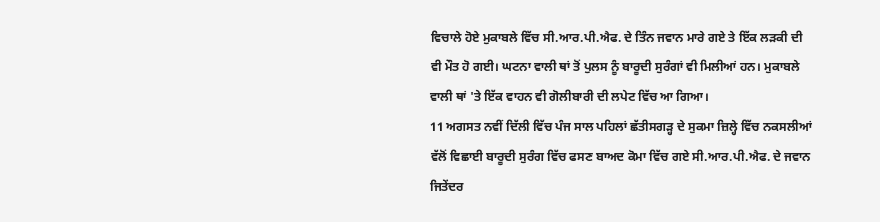ਵਿਚਾਲੇ ਹੋਏ ਮੁਕਾਬਲੇ ਵਿੱਚ ਸੀ.ਆਰ.ਪੀ.ਐਫ. ਦੇ ਤਿੰਨ ਜਵਾਨ ਮਾਰੇ ਗਏ ਤੇ ਇੱਕ ਲੜਕੀ ਦੀ ਵੀ ਮੌਤ ਹੋ ਗਈ। ਘਟਨਾ ਵਾਲੀ ਥਾਂ ਤੋਂ ਪੁਲਸ ਨੂੰ ਬਾਰੂਦੀ ਸੁਰੰਗਾਂ ਵੀ ਮਿਲੀਆਂ ਹਨ। ਮੁਕਾਬਲੇ ਵਾਲੀ ਥਾਂ 'ਤੇ ਇੱਕ ਵਾਹਨ ਵੀ ਗੋਲੀਬਾਰੀ ਦੀ ਲਪੇਟ ਵਿੱਚ ਆ ਗਿਆ।
11 ਅਗਸਤ ਨਵੀਂ ਦਿੱਲੀ ਵਿੱਚ ਪੰਜ ਸਾਲ ਪਹਿਲਾਂ ਛੱਤੀਸਗੜ੍ਹ ਦੇ ਸੁਕਮਾ ਜ਼ਿਲ੍ਹੇ ਵਿੱਚ ਨਕਸਲੀਆਂ ਵੱਲੋਂ ਵਿਛਾਈ ਬਾਰੂਦੀ ਸੁਰੰਗ ਵਿੱਚ ਫਸਣ ਬਾਅਦ ਕੋਮਾ ਵਿੱਚ ਗਏ ਸੀ.ਆਰ.ਪੀ.ਐਫ. ਦੇ ਜਵਾਨ ਜਿਤੇਂਦਰ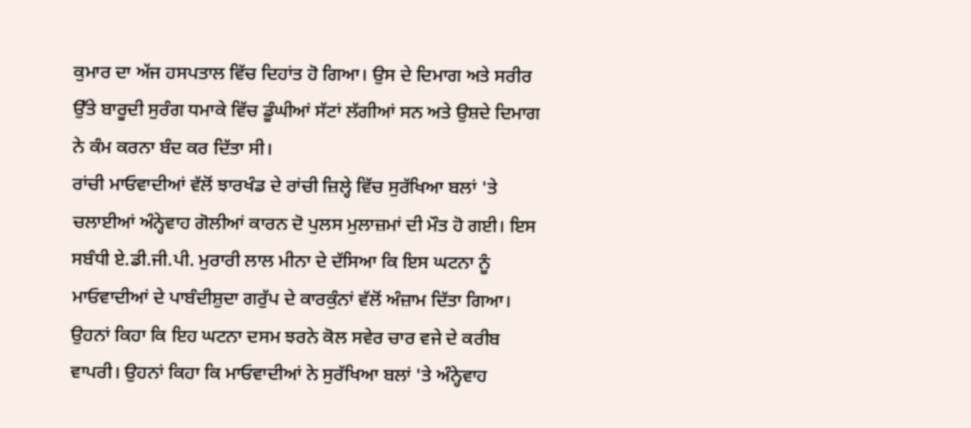ਕੁਮਾਰ ਦਾ ਅੱਜ ਹਸਪਤਾਲ ਵਿੱਚ ਦਿਹਾਂਤ ਹੋ ਗਿਆ। ਉਸ ਦੇ ਦਿਮਾਗ ਅਤੇ ਸਰੀਰ ਉੱਤੇ ਬਾਰੂਦੀ ਸੁਰੰਗ ਧਮਾਕੇ ਵਿੱਚ ਡੂੰਘੀਆਂ ਸੱਟਾਂ ਲੱਗੀਆਂ ਸਨ ਅਤੇ ਉਸ਼ਦੇ ਦਿਮਾਗ ਨੇ ਕੰਮ ਕਰਨਾ ਬੰਦ ਕਰ ਦਿੱਤਾ ਸੀ।
ਰਾਂਚੀ ਮਾਓਵਾਦੀਆਂ ਵੱਲੋਂ ਝਾਰਖੰਡ ਦੇ ਰਾਂਚੀ ਜ਼ਿਲ੍ਹੇ ਵਿੱਚ ਸੁਰੱਖਿਆ ਬਲਾਂ 'ਤੇ ਚਲਾਈਆਂ ਅੰਨ੍ਹੇਵਾਹ ਗੋਲੀਆਂ ਕਾਰਨ ਦੋ ਪੁਲਸ ਮੁਲਾਜ਼ਮਾਂ ਦੀ ਮੌਤ ਹੋ ਗਈ। ਇਸ ਸਬੰਧੀ ਏ.ਡੀ.ਜੀ.ਪੀ. ਮੁਰਾਰੀ ਲਾਲ ਮੀਨਾ ਦੇ ਦੱਸਿਆ ਕਿ ਇਸ ਘਟਨਾ ਨੂੰ ਮਾਓਵਾਦੀਆਂ ਦੇ ਪਾਬੰਦੀਸ਼ੁਦਾ ਗਰੁੱਪ ਦੇ ਕਾਰਕੁੰਨਾਂ ਵੱਲੋਂ ਅੰਜ਼ਾਮ ਦਿੱਤਾ ਗਿਆ। ਉਹਨਾਂ ਕਿਹਾ ਕਿ ਇਹ ਘਟਨਾ ਦਸਮ ਝਰਨੇ ਕੋਲ ਸਵੇਰ ਚਾਰ ਵਜੇ ਦੇ ਕਰੀਬ ਵਾਪਰੀ। ਉਹਨਾਂ ਕਿਹਾ ਕਿ ਮਾਓਵਾਦੀਆਂ ਨੇ ਸੁਰੱਖਿਆ ਬਲਾਂ 'ਤੇ ਅੰਨ੍ਹੇਵਾਹ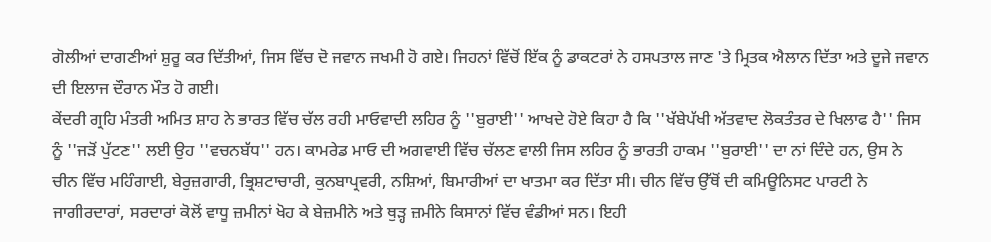ਗੋਲੀਆਂ ਦਾਗਣੀਆਂ ਸ਼ੁਰੂ ਕਰ ਦਿੱਤੀਆਂ, ਜਿਸ ਵਿੱਚ ਦੋ ਜਵਾਨ ਜਖਮੀ ਹੋ ਗਏ। ਜਿਹਨਾਂ ਵਿੱਚੋਂ ਇੱਕ ਨੂੰ ਡਾਕਟਰਾਂ ਨੇ ਹਸਪਤਾਲ ਜਾਣ 'ਤੇ ਮ੍ਰਿਤਕ ਐਲਾਨ ਦਿੱਤਾ ਅਤੇ ਦੂਜੇ ਜਵਾਨ ਦੀ ਇਲਾਜ ਦੌਰਾਨ ਮੌਤ ਹੋ ਗਈ।
ਕੇਂਦਰੀ ਗ੍ਰਹਿ ਮੰਤਰੀ ਅਮਿਤ ਸ਼ਾਹ ਨੇ ਭਾਰਤ ਵਿੱਚ ਚੱਲ ਰਹੀ ਮਾਓਵਾਦੀ ਲਹਿਰ ਨੂੰ ''ਬੁਰਾਈ'' ਆਖਦੇ ਹੋਏ ਕਿਹਾ ਹੈ ਕਿ ''ਖੱਬੇਪੱਖੀ ਅੱਤਵਾਦ ਲੋਕਤੰਤਰ ਦੇ ਖਿਲਾਫ ਹੈ'' ਜਿਸ ਨੂੰ ''ਜੜੋਂ ਪੁੱਟਣ'' ਲਈ ਉਹ ''ਵਚਨਬੱਧ'' ਹਨ। ਕਾਮਰੇਡ ਮਾਓ ਦੀ ਅਗਵਾਈ ਵਿੱਚ ਚੱਲਣ ਵਾਲੀ ਜਿਸ ਲਹਿਰ ਨੂੰ ਭਾਰਤੀ ਹਾਕਮ ''ਬੁਰਾਈ'' ਦਾ ਨਾਂ ਦਿੰਦੇ ਹਨ, ਉਸ ਨੇ ਚੀਨ ਵਿੱਚ ਮਹਿੰਗਾਈ, ਬੇਰੁਜ਼ਗਾਰੀ, ਭ੍ਰਿਸ਼ਟਾਚਾਰੀ, ਕੁਨਬਾਪ੍ਰਵਰੀ, ਨਸ਼ਿਆਂ, ਬਿਮਾਰੀਆਂ ਦਾ ਖਾਤਮਾ ਕਰ ਦਿੱਤਾ ਸੀ। ਚੀਨ ਵਿੱਚ ਉੱਥੋਂ ਦੀ ਕਮਿਊਨਿਸਟ ਪਾਰਟੀ ਨੇ ਜਾਗੀਰਦਾਰਾਂ, ਸਰਦਾਰਾਂ ਕੋਲੋਂ ਵਾਧੂ ਜ਼ਮੀਨਾਂ ਖੋਹ ਕੇ ਬੇਜ਼ਮੀਨੇ ਅਤੇ ਥੁੜ੍ਹ ਜ਼ਮੀਨੇ ਕਿਸਾਨਾਂ ਵਿੱਚ ਵੰਡੀਆਂ ਸਨ। ਇਹੀ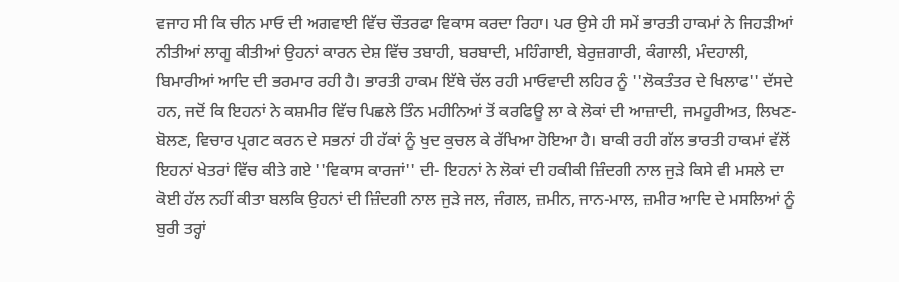ਵਜਾਹ ਸੀ ਕਿ ਚੀਨ ਮਾਓ ਦੀ ਅਗਵਾਈ ਵਿੱਚ ਚੌਤਰਫਾ ਵਿਕਾਸ ਕਰਦਾ ਰਿਹਾ। ਪਰ ਉਸੇ ਹੀ ਸਮੇਂ ਭਾਰਤੀ ਹਾਕਮਾਂ ਨੇ ਜਿਹੜੀਆਂ ਨੀਤੀਆਂ ਲਾਗੂ ਕੀਤੀਆਂ ਉਹਨਾਂ ਕਾਰਨ ਦੇਸ਼ ਵਿੱਚ ਤਬਾਹੀ, ਬਰਬਾਦੀ, ਮਹਿੰਗਾਈ, ਬੇਰੁਜ਼ਗਾਰੀ, ਕੰਗਾਲੀ, ਮੰਦਹਾਲੀ, ਬਿਮਾਰੀਆਂ ਆਦਿ ਦੀ ਭਰਮਾਰ ਰਹੀ ਹੈ। ਭਾਰਤੀ ਹਾਕਮ ਇੱਥੇ ਚੱਲ ਰਹੀ ਮਾਓਵਾਦੀ ਲਹਿਰ ਨੂੰ ''ਲੋਕਤੰਤਰ ਦੇ ਖਿਲਾਫ'' ਦੱਸਦੇ ਹਨ, ਜਦੋਂ ਕਿ ਇਹਨਾਂ ਨੇ ਕਸ਼ਮੀਰ ਵਿੱਚ ਪਿਛਲੇ ਤਿੰਨ ਮਹੀਨਿਆਂ ਤੋਂ ਕਰਫਿਊ ਲਾ ਕੇ ਲੋਕਾਂ ਦੀ ਆਜ਼ਾਦੀ, ਜਮਹੂਰੀਅਤ, ਲਿਖਣ-ਬੋਲਣ, ਵਿਚਾਰ ਪ੍ਰਗਟ ਕਰਨ ਦੇ ਸਭਨਾਂ ਹੀ ਹੱਕਾਂ ਨੂੰ ਖੁਦ ਕੁਚਲ ਕੇ ਰੱਖਿਆ ਹੋਇਆ ਹੈ। ਬਾਕੀ ਰਹੀ ਗੱਲ ਭਾਰਤੀ ਹਾਕਮਾਂ ਵੱਲੋਂ ਇਹਨਾਂ ਖੇਤਰਾਂ ਵਿੱਚ ਕੀਤੇ ਗਏ ''ਵਿਕਾਸ ਕਾਰਜਾਂ'' ਦੀ- ਇਹਨਾਂ ਨੇ ਲੋਕਾਂ ਦੀ ਹਕੀਕੀ ਜ਼ਿੰਦਗੀ ਨਾਲ ਜੁੜੇ ਕਿਸੇ ਵੀ ਮਸਲੇ ਦਾ ਕੋਈ ਹੱਲ ਨਹੀਂ ਕੀਤਾ ਬਲਕਿ ਉਹਨਾਂ ਦੀ ਜ਼ਿੰਦਗੀ ਨਾਲ ਜੁੜੇ ਜਲ, ਜੰਗਲ, ਜ਼ਮੀਨ, ਜਾਨ-ਮਾਲ, ਜ਼ਮੀਰ ਆਦਿ ਦੇ ਮਸਲਿਆਂ ਨੂੰ ਬੁਰੀ ਤਰ੍ਹਾਂ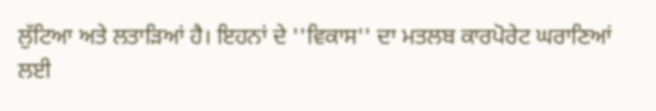ਲੁੱਟਿਆ ਅਤੇ ਲਤਾੜਿਆਂ ਹੈ। ਇਹਨਾਂ ਦੇ ''ਵਿਕਾਸ'' ਦਾ ਮਤਲਬ ਕਾਰਪੋਰੇਟ ਘਰਾਣਿਆਂ ਲਈ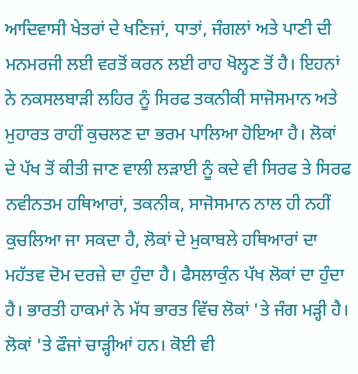ਆਦਿਵਾਸੀ ਖੇਤਰਾਂ ਦੇ ਖਣਿਜਾਂ, ਧਾਤਾਂ, ਜੰਗਲਾਂ ਅਤੇ ਪਾਣੀ ਦੀ ਮਨਮਰਜੀ ਲਈ ਵਰਤੋਂ ਕਰਨ ਲਈ ਰਾਹ ਖੋਲ੍ਹਣ ਤੋਂ ਹੈ। ਇਹਨਾਂ ਨੇ ਨਕਸਲਬਾੜੀ ਲਹਿਰ ਨੂੰ ਸਿਰਫ ਤਕਨੀਕੀ ਸਾਜੋਸਮਾਨ ਅਤੇ ਮੁਹਾਰਤ ਰਾਹੀਂ ਕੁਚਲਣ ਦਾ ਭਰਮ ਪਾਲਿਆ ਹੋਇਆ ਹੈ। ਲੋਕਾਂ ਦੇ ਪੱਖ ਤੋਂ ਕੀਤੀ ਜਾਣ ਵਾਲੀ ਲੜਾਈ ਨੂੰ ਕਦੇ ਵੀ ਸਿਰਫ ਤੇ ਸਿਰਫ ਨਵੀਨਤਮ ਹਥਿਆਰਾਂ, ਤਕਨੀਕ, ਸਾਜੋਸਮਾਨ ਨਾਲ ਹੀ ਨਹੀਂ ਕੁਚਲਿਆ ਜਾ ਸਕਦਾ ਹੈ, ਲੋਕਾਂ ਦੇ ਮੁਕਾਬਲੇ ਹਥਿਆਰਾਂ ਦਾ ਮਹੱਤਵ ਦੋਮ ਦਰਜ਼ੇ ਦਾ ਹੁੰਦਾ ਹੈ। ਫੈਸਲਾਕੁੰਨ ਪੱਖ ਲੋਕਾਂ ਦਾ ਹੁੰਦਾ ਹੈ। ਭਾਰਤੀ ਹਾਕਮਾਂ ਨੇ ਮੱਧ ਭਾਰਤ ਵਿੱਚ ਲੋਕਾਂ 'ਤੇ ਜੰਗ ਮੜ੍ਹੀ ਹੈ। ਲੋਕਾਂ 'ਤੇ ਫੌਜਾਂ ਚਾੜ੍ਹੀਆਂ ਹਨ। ਕੋਈ ਵੀ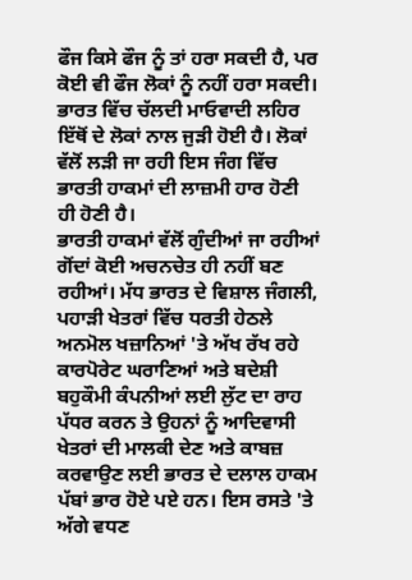ਫੌਜ ਕਿਸੇ ਫੌਜ ਨੂੰ ਤਾਂ ਹਰਾ ਸਕਦੀ ਹੈ, ਪਰ ਕੋਈ ਵੀ ਫੌਜ ਲੋਕਾਂ ਨੂੰ ਨਹੀਂ ਹਰਾ ਸਕਦੀ। ਭਾਰਤ ਵਿੱਚ ਚੱਲਦੀ ਮਾਓਵਾਦੀ ਲਹਿਰ ਇੱਥੋਂ ਦੇ ਲੋਕਾਂ ਨਾਲ ਜੁੜੀ ਹੋਈ ਹੈ। ਲੋਕਾਂ ਵੱਲੋਂ ਲੜੀ ਜਾ ਰਹੀ ਇਸ ਜੰਗ ਵਿੱਚ ਭਾਰਤੀ ਹਾਕਮਾਂ ਦੀ ਲਾਜ਼ਮੀ ਹਾਰ ਹੋਣੀ ਹੀ ਹੋਣੀ ਹੈ।
ਭਾਰਤੀ ਹਾਕਮਾਂ ਵੱਲੋਂ ਗੁੰਦੀਆਂ ਜਾ ਰਹੀਆਂ ਗੋਂਦਾਂ ਕੋਈ ਅਚਨਚੇਤ ਹੀ ਨਹੀਂ ਬਣ ਰਹੀਆਂ। ਮੱਧ ਭਾਰਤ ਦੇ ਵਿਸ਼ਾਲ ਜੰਗਲੀ, ਪਹਾੜੀ ਖੇਤਰਾਂ ਵਿੱਚ ਧਰਤੀ ਹੇਠਲੇ ਅਨਮੋਲ ਖਜ਼ਾਨਿਆਂ 'ਤੇ ਅੱਖ ਰੱਖ ਰਹੇ ਕਾਰਪੋਰੇਟ ਘਰਾਣਿਆਂ ਅਤੇ ਬਦੇਸ਼ੀ ਬਹੁਕੌਮੀ ਕੰਪਨੀਆਂ ਲਈ ਲੁੱਟ ਦਾ ਰਾਹ ਪੱਧਰ ਕਰਨ ਤੇ ਉਹਨਾਂ ਨੂੰ ਆਦਿਵਾਸੀ ਖੇਤਰਾਂ ਦੀ ਮਾਲਕੀ ਦੇਣ ਅਤੇ ਕਾਬਜ਼ ਕਰਵਾਉਣ ਲਈ ਭਾਰਤ ਦੇ ਦਲਾਲ ਹਾਕਮ ਪੱਬਾਂ ਭਾਰ ਹੋਏ ਪਏ ਹਨ। ਇਸ ਰਸਤੇ 'ਤੇ ਅੱਗੇ ਵਧਣ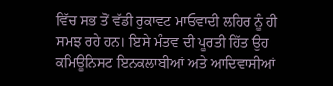ਵਿੱਚ ਸਭ ਤੋਂ ਵੱਡੀ ਰੁਕਾਵਟ ਮਾਓਵਾਦੀ ਲਹਿਰ ਨੂੰ ਹੀ ਸਮਝ ਰਹੇ ਹਨ। ਇਸੇ ਮੰਤਵ ਦੀ ਪੂਰਤੀ ਹਿੱਤ ਉਹ ਕਮਿਊਨਿਸਟ ਇਨਕਲਾਬੀਆਂ ਅਤੇ ਆਦਿਵਾਸੀਆਂ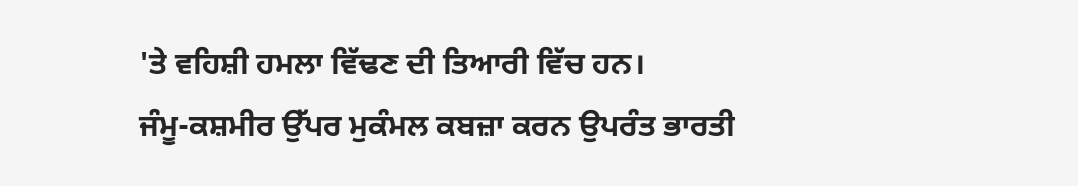'ਤੇ ਵਹਿਸ਼ੀ ਹਮਲਾ ਵਿੱਢਣ ਦੀ ਤਿਆਰੀ ਵਿੱਚ ਹਨ।
ਜੰਮੂ-ਕਸ਼ਮੀਰ ਉੱਪਰ ਮੁਕੰਮਲ ਕਬਜ਼ਾ ਕਰਨ ਉਪਰੰਤ ਭਾਰਤੀ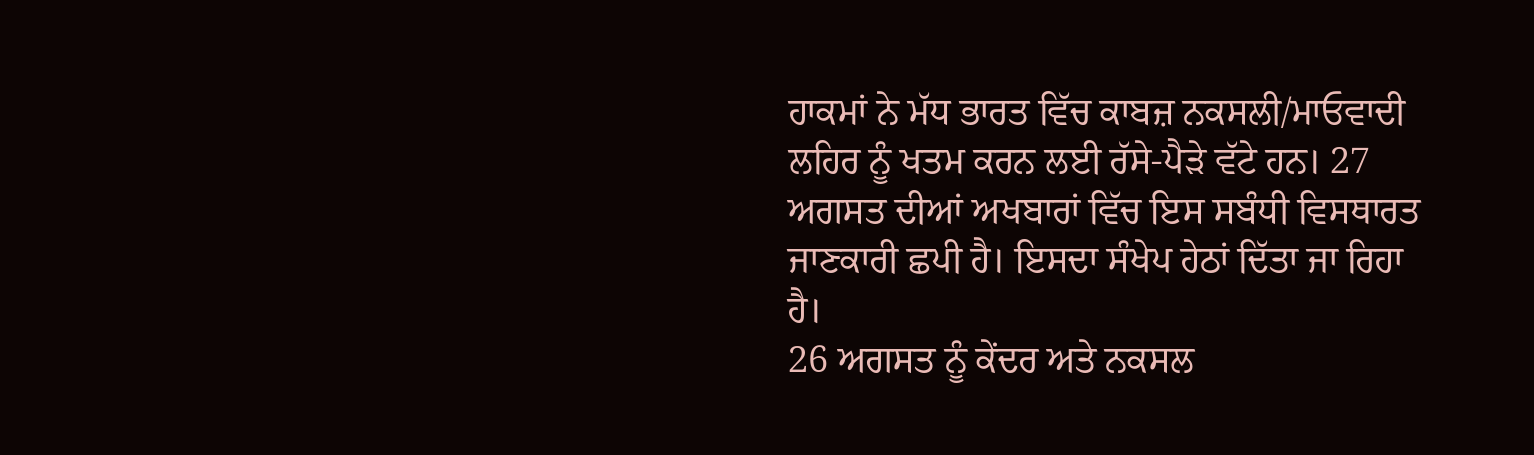ਹਾਕਮਾਂ ਨੇ ਮੱਧ ਭਾਰਤ ਵਿੱਚ ਕਾਬਜ਼ ਨਕਸਲੀ/ਮਾਓਵਾਦੀ ਲਹਿਰ ਨੂੰ ਖਤਮ ਕਰਨ ਲਈ ਰੱਸੇ-ਪੈੜੇ ਵੱਟੇ ਹਨ। 27 ਅਗਸਤ ਦੀਆਂ ਅਖਬਾਰਾਂ ਵਿੱਚ ਇਸ ਸਬੰਧੀ ਵਿਸਥਾਰਤ ਜਾਣਕਾਰੀ ਛਪੀ ਹੈ। ਇਸਦਾ ਸੰਖੇਪ ਹੇਠਾਂ ਦਿੱਤਾ ਜਾ ਰਿਹਾ ਹੈ।
26 ਅਗਸਤ ਨੂੰ ਕੇਂਦਰ ਅਤੇ ਨਕਸਲ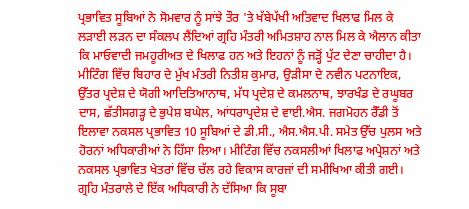ਪ੍ਰਭਾਵਿਤ ਸੂਬਿਆਂ ਨੇ ਸੋਮਵਾਰ ਨੂੰ ਸਾਂਝੇ ਤੌਰ 'ਤੇ ਖੱਬੇਪੱਖੀ ਅਤਿਵਾਦ ਖਿਲਾਫ ਮਿਲ ਕੇ ਲੜਾਈ ਲੜਨ ਦਾ ਸੰਕਲਪ ਲੈਂਦਿਆਂ ਗ੍ਰਹਿ ਮੰਤਰੀ ਅਮਿਤਸ਼ਾਹ ਨਾਲ ਮਿਲ ਕੇ ਐਲਾਨ ਕੀਤਾ ਕਿ ਮਾਓਵਾਦੀ ਜਮਹੂਰੀਅਤ ਦੇ ਖਿਲਾਫ ਹਨ ਅਤੇ ਇਹਨਾਂ ਨੂੰ ਜੜ੍ਹੋਂ ਪੁੱਟ ਦੇਣਾ ਚਾਹੀਦਾ ਹੈ। ਮੀਟਿੰਗ ਵਿੱਚ ਬਿਹਾਰ ਦੇ ਮੁੱਖ ਮੰਤਰੀ ਨਿਤੀਸ਼ ਕੁਮਾਰ, ਉੜੀਸਾ ਦੇ ਨਵੀਨ ਪਟਨਾਇਕ, ਉੱਤਰ ਪ੍ਰਦੇਸ਼ ਦੇ ਯੋਗੀ ਆਦਿਤਿਆਨਾਥ, ਮੱਧ ਪ੍ਰਦੇਸ਼ ਦੇ ਕਮਲਨਾਥ, ਝਾਰਖੰਡ ਦੇ ਰਘੂਬਰ ਦਾਸ, ਛੱਤੀਸਗੜ੍ਹ ਦੇ ਭੁਪੇਸ਼ ਬਘੇਲ, ਆਂਧਰਾਪ੍ਰਦੇਸ਼ ਦੇ ਵਾਈ.ਐਸ. ਜਗਮੋਹਨ ਰੈੱਡੀ ਤੋਂ ਇਲਾਵਾ ਨਕਸਲ ਪ੍ਰਭਾਵਿਤ 10 ਸੂਬਿਆਂ ਦੇ ਡੀ.ਸੀ., ਐਸ.ਐਸ.ਪੀ. ਸਮੇਤ ਉੱਚ ਪੁਲਸ ਅਤੇ ਹੋਰਨਾਂ ਅਧਿਕਾਰੀਆਂ ਨੇ ਹਿੱਸਾ ਲਿਆ। ਮੀਟਿੰਗ ਵਿੱਚ ਨਕਸਲੀਆਂ ਖਿਲਾਫ ਅਪ੍ਰੇਸ਼ਨਾਂ ਅਤੇ ਨਕਸਲ ਪ੍ਰਭਾਵਿਤ ਖੇਤਰਾਂ ਵਿੱਚ ਚੱਲ ਰਹੇ ਵਿਕਾਸ ਕਾਰਜਾਂ ਦੀ ਸਮੀਖਿਆ ਕੀਤੀ ਗਈ। ਗ੍ਰਹਿ ਮੰਤਰਾਲੇ ਦੇ ਇੱਕ ਅਧਿਕਾਰੀ ਨੇ ਦੱਸਿਆ ਕਿ ਸੂਬਾ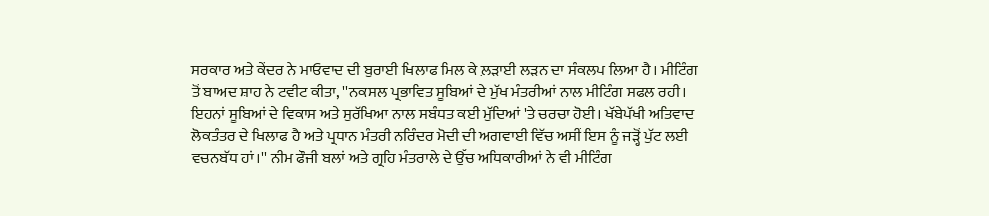ਸਰਕਾਰ ਅਤੇ ਕੇਂਦਰ ਨੇ ਮਾਓਵਾਦ ਦੀ ਬੁਰਾਈ ਖਿਲਾਫ ਮਿਲ ਕੇ ਲ਼ੜਾਈ ਲੜਨ ਦਾ ਸੰਕਲਪ ਲਿਆ ਹੈ। ਮੀਟਿੰਗ ਤੋਂ ਬਾਅਦ ਸ਼ਾਹ ਨੇ ਟਵੀਟ ਕੀਤਾ, ''ਨਕਸਲ ਪ੍ਰਭਾਵਿਤ ਸੂਬਿਆਂ ਦੇ ਮੁੱਖ ਮੰਤਰੀਆਂ ਨਾਲ ਮੀਟਿੰਗ ਸਫਲ ਰਹੀ। ਇਹਨਾਂ ਸੂਬਿਆਂ ਦੇ ਵਿਕਾਸ ਅਤੇ ਸੁਰੱਖਿਆ ਨਾਲ ਸਬੰਧਤ ਕਈ ਮੁੱਦਿਆਂ 'ਤੇ ਚਰਚਾ ਹੋਈ। ਖੱਬੇਪੱਖੀ ਅਤਿਵਾਦ ਲੋਕਤੰਤਰ ਦੇ ਖਿਲਾਫ ਹੈ ਅਤੇ ਪ੍ਰਧਾਨ ਮੰਤਰੀ ਨਰਿੰਦਰ ਮੋਦੀ ਦੀ ਅਗਵਾਈ ਵਿੱਚ ਅਸੀਂ ਇਸ ਨੂੰ ਜੜ੍ਹੋਂ ਪੁੱਟ ਲਈ ਵਚਨਬੱਧ ਹਾਂ।'' ਨੀਮ ਫੌਜੀ ਬਲਾਂ ਅਤੇ ਗ੍ਰਹਿ ਮੰਤਰਾਲੇ ਦੇ ਉੱਚ ਅਧਿਕਾਰੀਆਂ ਨੇ ਵੀ ਮੀਟਿੰਗ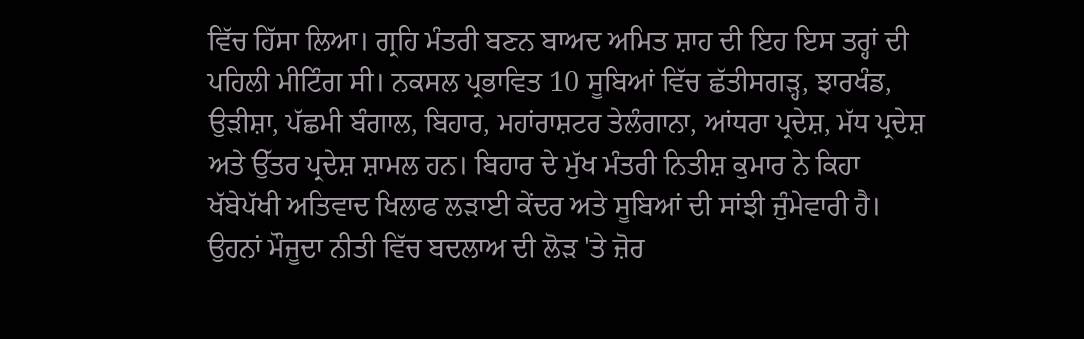ਵਿੱਚ ਹਿੱਸਾ ਲਿਆ। ਗ੍ਰਹਿ ਮੰਤਰੀ ਬਣਨ ਬਾਅਦ ਅਮਿਤ ਸ਼ਾਹ ਦੀ ਇਹ ਇਸ ਤਰ੍ਹਾਂ ਦੀ ਪਹਿਲੀ ਮੀਟਿੰਗ ਸੀ। ਨਕਸਲ ਪ੍ਰਭਾਵਿਤ 10 ਸੂਬਿਆਂ ਵਿੱਚ ਛੱਤੀਸਗੜ੍ਹ, ਝਾਰਖੰਡ, ਉੜੀਸ਼ਾ, ਪੱਛਮੀ ਬੰਗਾਲ, ਬਿਹਾਰ, ਮਹਾਂਰਾਸ਼ਟਰ ਤੇਲੰਗਾਨਾ, ਆਂਧਰਾ ਪ੍ਰਦੇਸ਼, ਮੱਧ ਪ੍ਰਦੇਸ਼ ਅਤੇ ਉੱਤਰ ਪ੍ਰਦੇਸ਼ ਸ਼ਾਮਲ ਹਨ। ਬਿਹਾਰ ਦੇ ਮੁੱਖ ਮੰਤਰੀ ਨਿਤੀਸ਼ ਕੁਮਾਰ ਨੇ ਕਿਹਾ ਖੱਬੇਪੱਖੀ ਅਤਿਵਾਦ ਖਿਲਾਫ ਲੜਾਈ ਕੇਂਦਰ ਅਤੇ ਸੂਬਿਆਂ ਦੀ ਸਾਂਝੀ ਜੁੰਮੇਵਾਰੀ ਹੈ। ਉਹਨਾਂ ਮੌਜੂਦਾ ਨੀਤੀ ਵਿੱਚ ਬਦਲਾਅ ਦੀ ਲੋੜ 'ਤੇ ਜ਼ੋਰ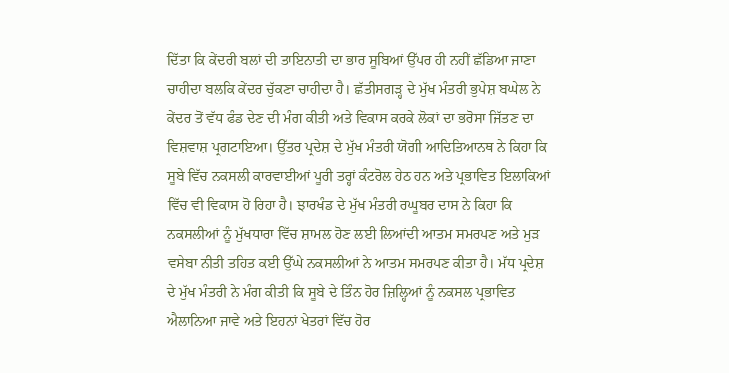ਦਿੱਤਾ ਕਿ ਕੇਂਦਰੀ ਬਲਾਂ ਦੀ ਤਾਇਨਾਤੀ ਦਾ ਭਾਰ ਸੂਬਿਆਂ ਉੱਪਰ ਹੀ ਨਹੀਂ ਛੱਡਿਆ ਜਾਣਾ ਚਾਹੀਦਾ ਬਲਕਿ ਕੇਂਦਰ ਚੁੱਕਣਾ ਚਾਹੀਦਾ ਹੈ। ਛੱਤੀਸਗੜ੍ਹ ਦੇ ਮੁੱਖ ਮੰਤਰੀ ਭੁਪੇਸ਼ ਬਘੇਲ ਨੇ ਕੇਂਦਰ ਤੋਂ ਵੱਧ ਫੰਡ ਦੇਣ ਦੀ ਮੰਗ ਕੀਤੀ ਅਤੇ ਵਿਕਾਸ ਕਰਕੇ ਲੋਕਾਂ ਦਾ ਭਰੋਸਾ ਜਿੱਤਣ ਦਾ ਵਿਸ਼ਵਾਸ਼ ਪ੍ਰਗਟਾਇਆ। ਉੱਤਰ ਪ੍ਰਦੇਸ਼ ਦੇ ਮੁੱਖ ਮੰਤਰੀ ਯੋਗੀ ਆਦਿਤਿਆਨਥ ਨੇ ਕਿਹਾ ਕਿ ਸੂਬੇ ਵਿੱਚ ਨਕਸਲੀ ਕਾਰਵਾਈਆਂ ਪੂਰੀ ਤਰ੍ਹਾਂ ਕੰਟਰੋਲ ਹੇਠ ਹਨ ਅਤੇ ਪ੍ਰਭਾਵਿਤ ਇਲਾਕਿਆਂ ਵਿੱਚ ਵੀ ਵਿਕਾਸ ਹੋ ਰਿਹਾ ਹੈ। ਝਾਰਖੰਡ ਦੇ ਮੁੱਖ ਮੰਤਰੀ ਰਘੂਬਰ ਦਾਸ ਨੇ ਕਿਹਾ ਕਿ ਨਕਸਲੀਆਂ ਨੂੰ ਮੁੱਖਧਾਰਾ ਵਿੱਚ ਸ਼ਾਮਲ ਹੋਣ ਲਈ ਲਿਆਂਦੀ ਆਤਮ ਸਮਰਪਣ ਅਤੇ ਮੁੜ ਵਸੇਬਾ ਨੀਤੀ ਤਹਿਤ ਕਈ ਉੱਘੇ ਨਕਸਲੀਆਂ ਨੇ ਆਤਮ ਸਮਰਪਣ ਕੀਤਾ ਹੈ। ਮੱਧ ਪ੍ਰਦੇਸ਼ ਦੇ ਮੁੱਖ ਮੰਤਰੀ ਨੇ ਮੰਗ ਕੀਤੀ ਕਿ ਸੂਬੇ ਦੇ ਤਿੰਨ ਹੋਰ ਜ਼ਿਲ੍ਹਿਆਂ ਨੂੰ ਨਕਸਲ ਪ੍ਰਭਾਵਿਤ ਐਲਾਨਿਆ ਜਾਵੇ ਅਤੇ ਇਹਨਾਂ ਖੇਤਰਾਂ ਵਿੱਚ ਹੋਰ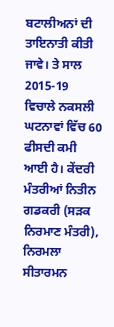ਬਟਾਲੀਅਨਾਂ ਦੀ ਤਾਇਨਾਤੀ ਕੀਤੀ ਜਾਵੇ। ਤੇ ਸਾਲ 2015-19 ਵਿਚਾਲੇ ਨਕਸਲੀ ਘਟਨਾਵਾਂ ਵਿੱਚ 60 ਫੀਸਦੀ ਕਮੀ ਆਈ ਹੈ। ਕੇਂਦਰੀ ਮੰਤਰੀਆਂ ਨਿਤੀਨ ਗਡਕਰੀ (ਸੜਕ ਨਿਰਮਾਣ ਮੰਤਰੀ), ਨਿਰਮਲਾ ਸੀਤਾਰਮਨ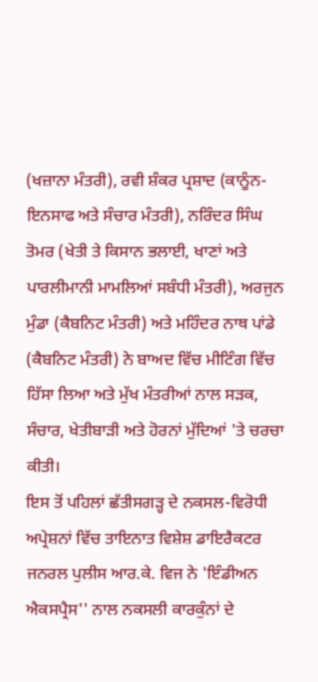(ਖਜ਼ਾਨਾ ਮੰਤਰੀ), ਰਵੀ ਸ਼ੰਕਰ ਪ੍ਰਸ਼ਾਦ (ਕਾਨੂੰਨ-ਇਨਸਾਫ ਅਤੇ ਸੰਚਾਰ ਮੰਤਰੀ), ਨਰਿੰਦਰ ਸਿੰਘ ਤੋਮਰ (ਖੇਤੀ ਤੇ ਕਿਸਾਨ ਭਲਾਈ, ਖਾਣਾਂ ਅਤੇ ਪਾਰਲੀਮਾਨੀ ਮਾਮਲਿਆਂ ਸਬੰਧੀ ਮੰਤਰੀ), ਅਰਜੁਨ ਮੁੰਡਾ (ਕੈਬਨਿਟ ਮੰਤਰੀ) ਅਤੇ ਮਹਿੰਦਰ ਨਾਥ ਪਾਂਡੇ (ਕੈਬਨਿਟ ਮੰਤਰੀ) ਨੇ ਬਾਅਦ ਵਿੱਚ ਮੀਟਿੰਗ ਵਿੱਚ ਹਿੱਸਾ ਲਿਆ ਅਤੇ ਮੁੱਖ ਮੰਤਰੀਆਂ ਨਾਲ ਸੜਕ, ਸੰਚਾਰ, ਖੇਤੀਬਾੜੀ ਅਤੇ ਹੋਰਨਾਂ ਮੁੱਦਿਆਂ 'ਤੇ ਚਰਚਾ ਕੀਤੀ।
ਇਸ ਤੋਂ ਪਹਿਲਾਂ ਛੱਤੀਸਗੜ੍ਹ ਦੇ ਨਕਸਲ-ਵਿਰੋਧੀ ਅਪ੍ਰੇਸ਼ਨਾਂ ਵਿੱਚ ਤਾਇਨਾਤ ਵਿਸ਼ੇਸ਼ ਡਾਇਰੈਕਟਰ ਜਨਰਲ ਪੁਲੀਸ ਆਰ.ਕੇ. ਵਿਜ ਨੇ 'ਇੰਡੀਅਨ ਐਕਸਪ੍ਰੈਸ'' ਨਾਲ ਨਕਸਲੀ ਕਾਰਕੁੰਨਾਂ ਦੇ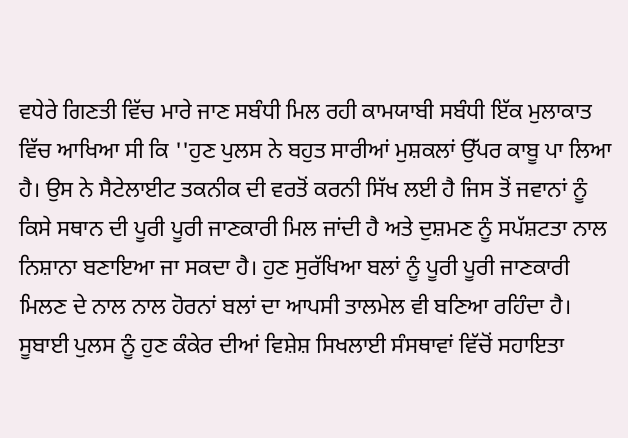ਵਧੇਰੇ ਗਿਣਤੀ ਵਿੱਚ ਮਾਰੇ ਜਾਣ ਸਬੰਧੀ ਮਿਲ ਰਹੀ ਕਾਮਯਾਬੀ ਸਬੰਧੀ ਇੱਕ ਮੁਲਾਕਾਤ ਵਿੱਚ ਆਖਿਆ ਸੀ ਕਿ ''ਹੁਣ ਪੁਲਸ ਨੇ ਬਹੁਤ ਸਾਰੀਆਂ ਮੁਸ਼ਕਲਾਂ ਉੱਪਰ ਕਾਬੂ ਪਾ ਲਿਆ ਹੈ। ਉਸ ਨੇ ਸੈਟੇਲਾਈਟ ਤਕਨੀਕ ਦੀ ਵਰਤੋਂ ਕਰਨੀ ਸਿੱਖ ਲਈ ਹੈ ਜਿਸ ਤੋਂ ਜਵਾਨਾਂ ਨੂੰ ਕਿਸੇ ਸਥਾਨ ਦੀ ਪੂਰੀ ਪੂਰੀ ਜਾਣਕਾਰੀ ਮਿਲ ਜਾਂਦੀ ਹੈ ਅਤੇ ਦੁਸ਼ਮਣ ਨੂੰ ਸਪੱਸ਼ਟਤਾ ਨਾਲ ਨਿਸ਼ਾਨਾ ਬਣਾਇਆ ਜਾ ਸਕਦਾ ਹੈ। ਹੁਣ ਸੁਰੱਖਿਆ ਬਲਾਂ ਨੂੰ ਪੂਰੀ ਪੂਰੀ ਜਾਣਕਾਰੀ ਮਿਲਣ ਦੇ ਨਾਲ ਨਾਲ ਹੋਰਨਾਂ ਬਲਾਂ ਦਾ ਆਪਸੀ ਤਾਲਮੇਲ ਵੀ ਬਣਿਆ ਰਹਿੰਦਾ ਹੈ। ਸੂਬਾਈ ਪੁਲਸ ਨੂੰ ਹੁਣ ਕੰਕੇਰ ਦੀਆਂ ਵਿਸ਼ੇਸ਼ ਸਿਖਲਾਈ ਸੰਸਥਾਵਾਂ ਵਿੱਚੋਂ ਸਹਾਇਤਾ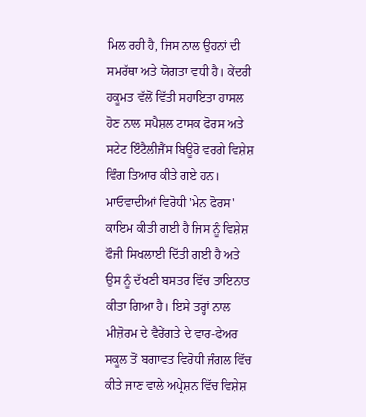ਮਿਲ ਰਹੀ ਹੈ, ਜਿਸ ਨਾਲ ਉਹਨਾਂ ਦੀ ਸਮਰੱਥਾ ਅਤੇ ਯੋਗਤਾ ਵਧੀ ਹੈ। ਕੇਂਦਰੀ ਹਕੂਮਤ ਵੱਲੋਂ ਵਿੱਤੀ ਸਹਾਇਤਾ ਹਾਸਲ ਹੋਣ ਨਾਲ ਸਪੈਸ਼ਲ ਟਾਸਕ ਫੋਰਸ ਅਤੇ ਸਟੇਟ ਇੰਟੈਲੀਜੈਂਸ ਬਿਊਰੋ ਵਰਗੇ ਵਿਸ਼ੇਸ਼ ਵਿੰਗ ਤਿਆਰ ਕੀਤੇ ਗਏ ਹਨ। ਮਾਓਵਾਦੀਆਂ ਵਿਰੋਧੀ 'ਮੇਨ ਫੋਰਸ' ਕਾਇਮ ਕੀਤੀ ਗਈ ਹੈ ਜਿਸ ਨੂੰ ਵਿਸ਼ੇਸ਼ ਫੌਜੀ ਸਿਖਲਾਈ ਦਿੱਤੀ ਗਈ ਹੈ ਅਤੇ ਉਸ ਨੂੰ ਦੱਖਣੀ ਬਸਤਰ ਵਿੱਚ ਤਾਇਨਾਤ ਕੀਤਾ ਗਿਆ ਹੈ। ਇਸੇ ਤਰ੍ਹਾਂ ਨਾਲ ਮੀਜ਼ੋਰਮ ਦੇ ਵੈਰੇਂਗਤੇ ਦੇ ਵਾਰ-ਫੇਅਰ ਸਕੂਲ ਤੋਂ ਬਗਾਵਤ ਵਿਰੋਧੀ ਜੰਗਲ ਵਿੱਚ ਕੀਤੇ ਜਾਣ ਵਾਲੇ ਅਪ੍ਰੇਸ਼ਨ ਵਿੱਚ ਵਿਸ਼ੇਸ਼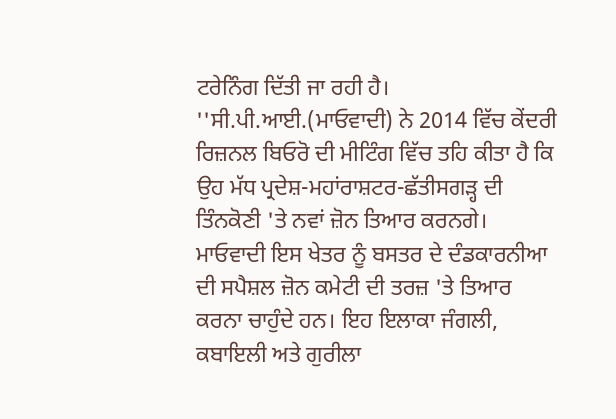ਟਰੇਨਿੰਗ ਦਿੱਤੀ ਜਾ ਰਹੀ ਹੈ।
''ਸੀ.ਪੀ.ਆਈ.(ਮਾਓਵਾਦੀ) ਨੇ 2014 ਵਿੱਚ ਕੇਂਦਰੀ ਰਿਜ਼ਨਲ ਬਿਓਰੋ ਦੀ ਮੀਟਿੰਗ ਵਿੱਚ ਤਹਿ ਕੀਤਾ ਹੈ ਕਿ ਉਹ ਮੱਧ ਪ੍ਰਦੇਸ਼-ਮਹਾਂਰਾਸ਼ਟਰ-ਛੱਤੀਸਗੜ੍ਹ ਦੀ ਤਿੰਨਕੋਣੀ 'ਤੇ ਨਵਾਂ ਜ਼ੋਨ ਤਿਆਰ ਕਰਨਗੇ। ਮਾਓਵਾਦੀ ਇਸ ਖੇਤਰ ਨੂੰ ਬਸਤਰ ਦੇ ਦੰਡਕਾਰਨੀਆ ਦੀ ਸਪੈਸ਼ਲ ਜ਼ੋਨ ਕਮੇਟੀ ਦੀ ਤਰਜ਼ 'ਤੇ ਤਿਆਰ ਕਰਨਾ ਚਾਹੁੰਦੇ ਹਨ। ਇਹ ਇਲਾਕਾ ਜੰਗਲੀ, ਕਬਾਇਲੀ ਅਤੇ ਗੁਰੀਲਾ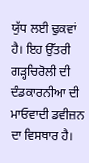ਯੁੱਧ ਲਈ ਢੁਕਵਾਂ ਹੈ। ਇਹ ਉੱਤਰੀ ਗੜ੍ਹਚਿਰੋਲੀ ਦੀ ਦੰਡਕਾਰਨੀਆ ਦੀ ਮਾਓਵਾਦੀ ਡਵੀਜ਼ਨ ਦਾ ਵਿਸਥਾਰ ਹੈ।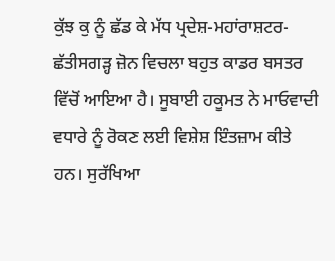ਕੁੱਝ ਕੁ ਨੂੰ ਛੱਡ ਕੇ ਮੱਧ ਪ੍ਰਦੇਸ਼-ਮਹਾਂਰਾਸ਼ਟਰ-ਛੱਤੀਸਗੜ੍ਹ ਜ਼ੋਨ ਵਿਚਲਾ ਬਹੁਤ ਕਾਡਰ ਬਸਤਰ ਵਿੱਚੋਂ ਆਇਆ ਹੈ। ਸੂਬਾਈ ਹਕੂਮਤ ਨੇ ਮਾਓਵਾਦੀ ਵਧਾਰੇ ਨੂੰ ਰੋਕਣ ਲਈ ਵਿਸ਼ੇਸ਼ ਇੰਤਜ਼ਾਮ ਕੀਤੇ ਹਨ। ਸੁਰੱਖਿਆ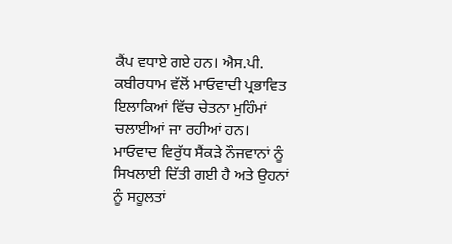ਕੈਂਪ ਵਧਾਏ ਗਏ ਹਨ। ਐਸ.ਪੀ. ਕਬੀਰਧਾਮ ਵੱਲੋਂ ਮਾਓਵਾਦੀ ਪ੍ਰਭਾਵਿਤ ਇਲਾਕਿਆਂ ਵਿੱਚ ਚੇਤਨਾ ਮੁਹਿੰਮਾਂ ਚਲਾਈਆਂ ਜਾ ਰਹੀਆਂ ਹਨ। ਮਾਓਵਾਦ ਵਿਰੁੱਧ ਸੈਂਕੜੇ ਨੌਜਵਾਨਾਂ ਨੂੰ ਸਿਖਲਾਈ ਦਿੱਤੀ ਗਈ ਹੈ ਅਤੇ ਉਹਨਾਂ ਨੂੰ ਸਹੂਲਤਾਂ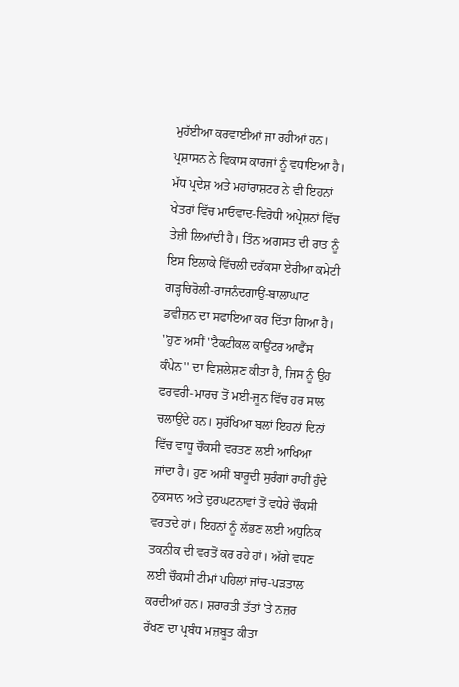ਮੁਹੱਈਆ ਕਰਵਾਈਆਂ ਜਾ ਰਹੀਆਂ ਹਨ। ਪ੍ਰਸ਼ਾਸਨ ਨੇ ਵਿਕਾਸ ਕਾਰਜਾਂ ਨੂੰ ਵਧਾਇਆ ਹੈ। ਮੱਧ ਪ੍ਰਦੇਸ਼ ਅਤੇ ਮਹਾਂਰਾਸ਼ਟਰ ਨੇ ਵੀ ਇਹਨਾਂ ਖੇਤਰਾਂ ਵਿੱਚ ਮਾਓਵਾਦ-ਵਿਰੋਧੀ ਅਪ੍ਰੇਸ਼ਨਾਂ ਵਿੱਚ ਤੇਜ਼ੀ ਲਿਆਂਦੀ ਹੈ। ਤਿੰਨ ਅਗਸਤ ਦੀ ਰਾਤ ਨੂੰ ਇਸ ਇਲਾਕੇ ਵਿੱਚਲੀ ਦਰੱਕਸਾ ਏਰੀਆ ਕਮੇਟੀ ਗੜ੍ਹਚਿਰੋਲੀ-ਰਾਜਨੰਦਗਾਉਂ-ਬਾਲਾਘਾਟ ਡਵੀਜ਼ਨ ਦਾ ਸਫਾਇਆ ਕਰ ਦਿੱਤਾ ਗਿਆ ਹੈ।
''ਹੁਣ ਅਸੀਂ ''ਟੈਕਟੀਕਲ ਕਾਉਂਟਰ ਆਫੈਂਸ ਕੰਪੇਨ'' ਦਾ ਵਿਸ਼ਲੇਸ਼ਣ ਕੀਤਾ ਹੈ, ਜਿਸ ਨੂੰ ਉਹ ਫਰਵਰੀ-ਮਾਰਚ ਤੋਂ ਮਈ-ਜੂਨ ਵਿੱਚ ਹਰ ਸਾਲ ਚਲਾਉਂਦੇ ਹਨ। ਸੁਰੱਖਿਆ ਬਲਾਂ ਇਹਨਾਂ ਦਿਨਾਂ ਵਿੱਚ ਵਾਧੂ ਚੌਕਸੀ ਵਰਤਣ ਲਈ ਆਖਿਆ ਜਾਂਦਾ ਹੈ। ਹੁਣ ਅਸੀਂ ਬਾਰੂਦੀ ਸੁਰੰਗਾਂ ਰਾਹੀਂ ਹੁੰਦੇ ਨੁਕਸਾਨ ਅਤੇ ਦੁਰਘਟਨਾਵਾਂ ਤੋਂ ਵਧੇਰੇ ਚੌਕਸੀ ਵਰਤਦੇ ਹਾਂ। ਇਹਨਾਂ ਨੂੰ ਲੱਭਣ ਲਈ ਅਧੁਨਿਕ ਤਕਨੀਕ ਦੀ ਵਰਤੋਂ ਕਰ ਰਹੇ ਹਾਂ। ਅੱਗੇ ਵਧਣ ਲਈ ਚੌਕਸੀ ਟੀਮਾਂ ਪਹਿਲਾਂ ਜਾਂਚ-ਪੜਤਾਲ ਕਰਦੀਆਂ ਹਨ। ਸ਼ਰਾਰਤੀ ਤੱਤਾਂ 'ਤੇ ਨਜ਼ਰ ਰੱਖਣ ਦਾ ਪ੍ਰਬੰਧ ਮਜ਼ਬੂਤ ਕੀਤਾ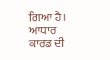ਗਿਆ ਹੈ। ਆਧਾਰ ਕਾਰਡ ਦੀ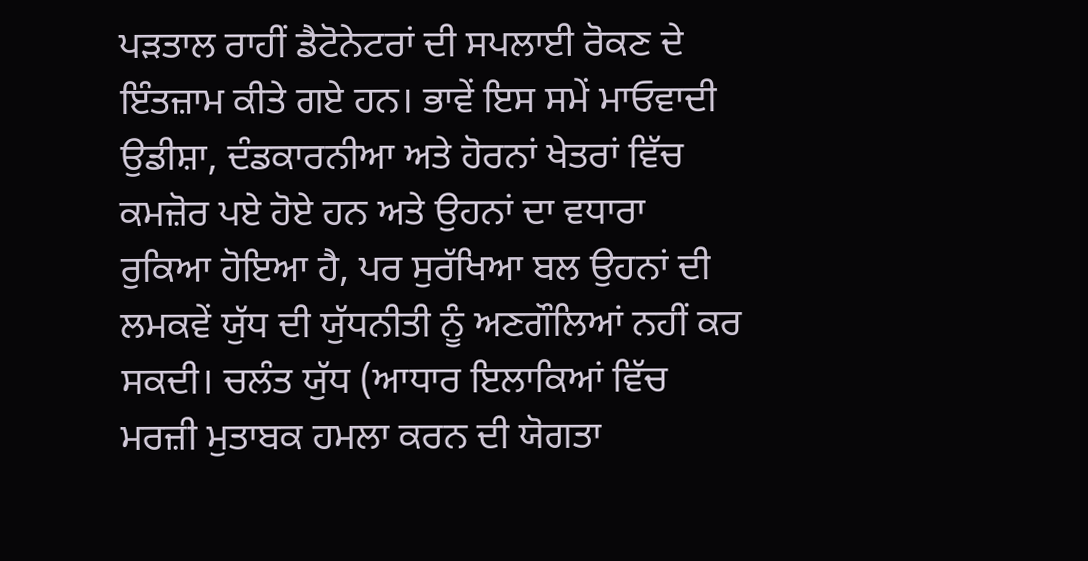ਪੜਤਾਲ ਰਾਹੀਂ ਡੈਟੋਨੇਟਰਾਂ ਦੀ ਸਪਲਾਈ ਰੋਕਣ ਦੇ ਇੰਤਜ਼ਾਮ ਕੀਤੇ ਗਏ ਹਨ। ਭਾਵੇਂ ਇਸ ਸਮੇਂ ਮਾਓਵਾਦੀ ਉਡੀਸ਼ਾ, ਦੰਡਕਾਰਨੀਆ ਅਤੇ ਹੋਰਨਾਂ ਖੇਤਰਾਂ ਵਿੱਚ ਕਮਜ਼ੋਰ ਪਏ ਹੋਏ ਹਨ ਅਤੇ ਉਹਨਾਂ ਦਾ ਵਧਾਰਾ ਰੁਕਿਆ ਹੋਇਆ ਹੈ, ਪਰ ਸੁਰੱਖਿਆ ਬਲ ਉਹਨਾਂ ਦੀ ਲਮਕਵੇਂ ਯੁੱਧ ਦੀ ਯੁੱਧਨੀਤੀ ਨੂੰ ਅਣਗੌਲਿਆਂ ਨਹੀਂ ਕਰ ਸਕਦੀ। ਚਲੰਤ ਯੁੱਧ (ਆਧਾਰ ਇਲਾਕਿਆਂ ਵਿੱਚ ਮਰਜ਼ੀ ਮੁਤਾਬਕ ਹਮਲਾ ਕਰਨ ਦੀ ਯੋਗਤਾ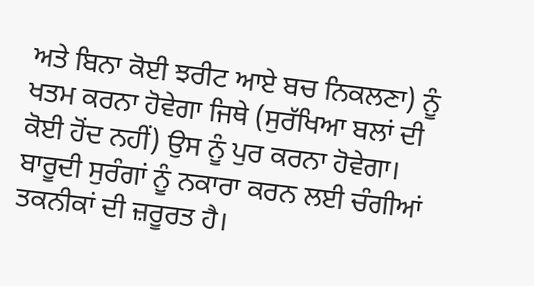ਅਤੇ ਬਿਨਾ ਕੋਈ ਝਰੀਟ ਆਏ ਬਚ ਨਿਕਲਣਾ) ਨੂੰ ਖਤਮ ਕਰਨਾ ਹੋਵੇਗਾ ਜਿਥੇ (ਸੁਰੱਖਿਆ ਬਲਾਂ ਦੀ ਕੋਈ ਹੋਂਦ ਨਹੀਂ) ਉਸ ਨੂੰ ਪੁਰ ਕਰਨਾ ਹੋਵੇਗਾ। ਬਾਰੂਦੀ ਸੁਰੰਗਾਂ ਨੂੰ ਨਕਾਰਾ ਕਰਨ ਲਈ ਚੰਗੀਆਂ ਤਕਨੀਕਾਂ ਦੀ ਜ਼ਰੂਰਤ ਹੈ।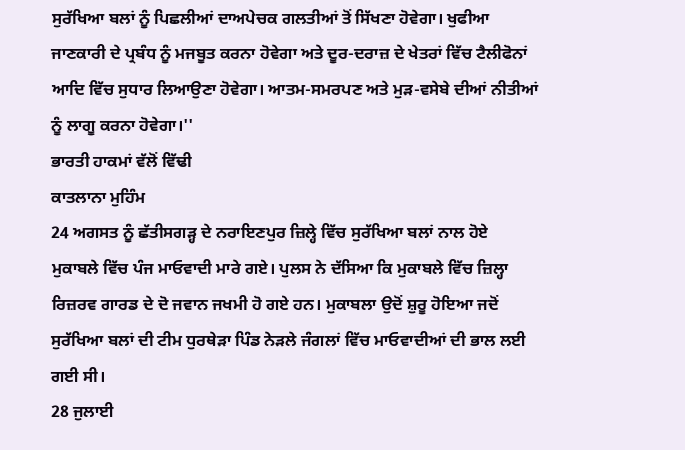ਸੁਰੱਖਿਆ ਬਲਾਂ ਨੂੰ ਪਿਛਲੀਆਂ ਦਾਅਪੇਚਕ ਗਲਤੀਆਂ ਤੋਂ ਸਿੱਖਣਾ ਹੋਵੇਗਾ। ਖੁਫੀਆ ਜਾਣਕਾਰੀ ਦੇ ਪ੍ਰਬੰਧ ਨੂੰ ਮਜਬੂਤ ਕਰਨਾ ਹੋਵੇਗਾ ਅਤੇ ਦੂਰ-ਦਰਾਜ਼ ਦੇ ਖੇਤਰਾਂ ਵਿੱਚ ਟੈਲੀਫੋਨਾਂ ਆਦਿ ਵਿੱਚ ਸੁਧਾਰ ਲਿਆਉਣਾ ਹੋਵੇਗਾ। ਆਤਮ-ਸਮਰਪਣ ਅਤੇ ਮੁੜ-ਵਸੇਬੇ ਦੀਆਂ ਨੀਤੀਆਂ ਨੂੰ ਲਾਗੂ ਕਰਨਾ ਹੋਵੇਗਾ।''
ਭਾਰਤੀ ਹਾਕਮਾਂ ਵੱਲੋਂ ਵਿੱਢੀ
ਕਾਤਲਾਨਾ ਮੁਹਿੰਮ
24 ਅਗਸਤ ਨੂੰ ਛੱਤੀਸਗੜ੍ਹ ਦੇ ਨਰਾਇਣਪੁਰ ਜ਼ਿਲ੍ਹੇ ਵਿੱਚ ਸੁਰੱਖਿਆ ਬਲਾਂ ਨਾਲ ਹੋਏ ਮੁਕਾਬਲੇ ਵਿੱਚ ਪੰਜ ਮਾਓਵਾਦੀ ਮਾਰੇ ਗਏ। ਪੁਲਸ ਨੇ ਦੱਸਿਆ ਕਿ ਮੁਕਾਬਲੇ ਵਿੱਚ ਜ਼ਿਲ੍ਹਾ ਰਿਜ਼ਰਵ ਗਾਰਡ ਦੇ ਦੋ ਜਵਾਨ ਜਖਮੀ ਹੋ ਗਏ ਹਨ। ਮੁਕਾਬਲਾ ਉਦੋਂ ਸ਼ੁਰੂ ਹੋਇਆ ਜਦੋਂ ਸੁਰੱਖਿਆ ਬਲਾਂ ਦੀ ਟੀਮ ਧੁਰਥੇੜਾ ਪਿੰਡ ਨੇੜਲੇ ਜੰਗਲਾਂ ਵਿੱਚ ਮਾਓਵਾਦੀਆਂ ਦੀ ਭਾਲ ਲਈ ਗਈ ਸੀ।
28 ਜੁਲਾਈ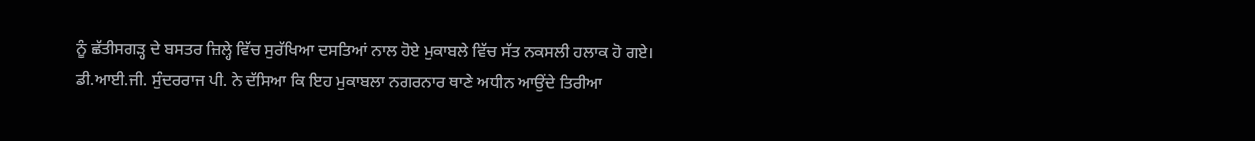ਨੂੰ ਛੱਤੀਸਗੜ੍ਹ ਦੇ ਬਸਤਰ ਜ਼ਿਲ੍ਹੇ ਵਿੱਚ ਸੁਰੱਖਿਆ ਦਸਤਿਆਂ ਨਾਲ ਹੋਏ ਮੁਕਾਬਲੇ ਵਿੱਚ ਸੱਤ ਨਕਸਲੀ ਹਲਾਕ ਹੋ ਗਏ। ਡੀ.ਆਈ.ਜੀ. ਸੁੰਦਰਰਾਜ ਪੀ. ਨੇ ਦੱਸਿਆ ਕਿ ਇਹ ਮੁਕਾਬਲਾ ਨਗਰਨਾਰ ਥਾਣੇ ਅਧੀਨ ਆਉਂਦੇ ਤਿਰੀਆ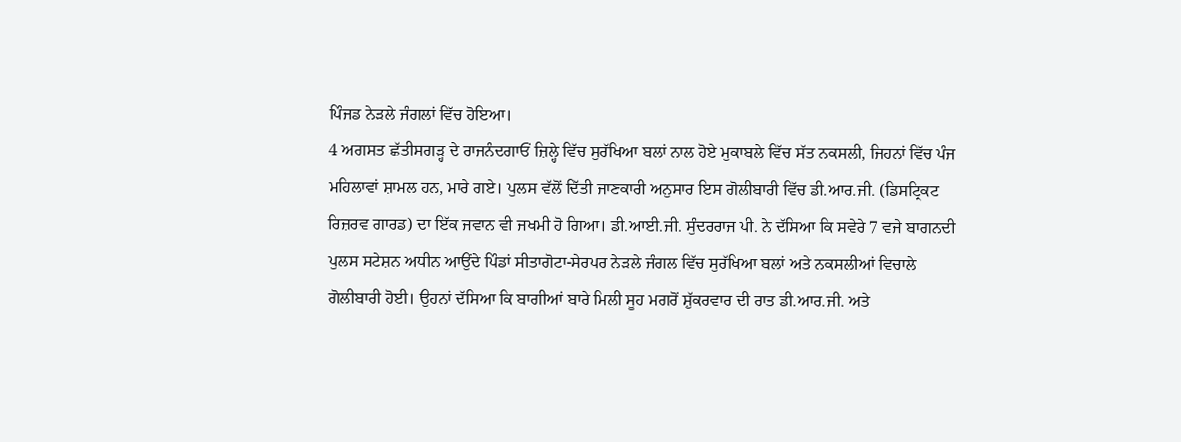ਪਿੰਜਡ ਨੇੜਲੇ ਜੰਗਲਾਂ ਵਿੱਚ ਹੋਇਆ।
4 ਅਗਸਤ ਛੱਤੀਸਗੜ੍ਹ ਦੇ ਰਾਜਨੰਦਗਾਓਂ ਜ਼ਿਲ੍ਹੇ ਵਿੱਚ ਸੁਰੱਖਿਆ ਬਲਾਂ ਨਾਲ ਹੋਏ ਮੁਕਾਬਲੇ ਵਿੱਚ ਸੱਤ ਨਕਸਲੀ, ਜਿਹਨਾਂ ਵਿੱਚ ਪੰਜ ਮਹਿਲਾਵਾਂ ਸ਼ਾਮਲ ਹਨ, ਮਾਰੇ ਗਏ। ਪੁਲਸ ਵੱਲੋਂ ਦਿੱਤੀ ਜਾਣਕਾਰੀ ਅਨੁਸਾਰ ਇਸ ਗੋਲੀਬਾਰੀ ਵਿੱਚ ਡੀ.ਆਰ.ਜੀ. (ਡਿਸਟ੍ਰਿਕਟ ਰਿਜ਼ਰਵ ਗਾਰਡ) ਦਾ ਇੱਕ ਜਵਾਨ ਵੀ ਜਖਮੀ ਹੋ ਗਿਆ। ਡੀ.ਆਈ.ਜੀ. ਸੁੰਦਰਰਾਜ ਪੀ. ਨੇ ਦੱਸਿਆ ਕਿ ਸਵੇਰੇ 7 ਵਜੇ ਬਾਗਨਦੀ ਪੁਲਸ ਸਟੇਸ਼ਨ ਅਧੀਨ ਆਉਂਦੇ ਪਿੰਡਾਂ ਸੀਤਾਗੋਟਾ-ਸੇਰਪਰ ਨੇੜਲੇ ਜੰਗਲ ਵਿੱਚ ਸੁਰੱਖਿਆ ਬਲਾਂ ਅਤੇ ਨਕਸਲੀਆਂ ਵਿਚਾਲੇ ਗੋਲੀਬਾਰੀ ਹੋਈ। ਉਹਨਾਂ ਦੱਸਿਆ ਕਿ ਬਾਗੀਆਂ ਬਾਰੇ ਮਿਲੀ ਸੂਹ ਮਗਰੋਂ ਸ਼ੁੱਕਰਵਾਰ ਦੀ ਰਾਤ ਡੀ.ਆਰ.ਜੀ. ਅਤੇ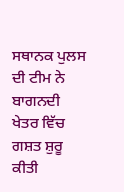ਸਥਾਨਕ ਪੁਲਸ ਦੀ ਟੀਮ ਨੇ ਬਾਗਨਦੀ ਖੇਤਰ ਵਿੱਚ ਗਸ਼ਤ ਸ਼ੁਰੂ ਕੀਤੀ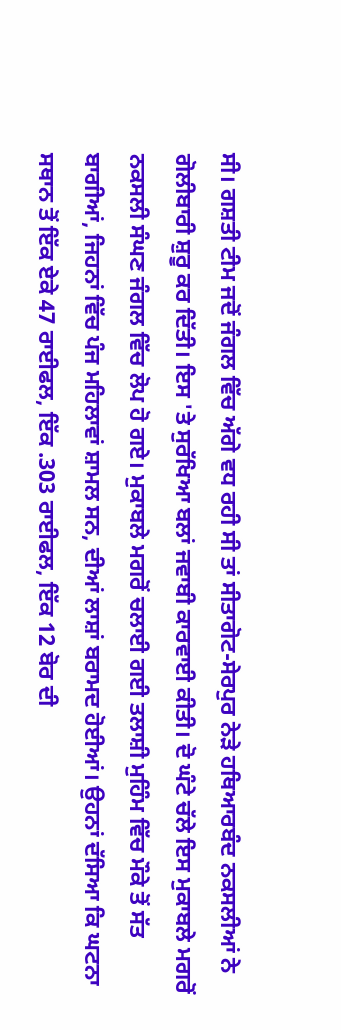ਸੀ। ਗਸ਼ਤੀ ਟੀਮ ਜਦੋਂ ਜੰਗਲ ਵਿੱਚ ਅੱਗੇ ਵਧ ਰਹੀ ਸੀ ਤਾਂ ਸੀਤਾਗੋਟ-ਸੇਰਪੁਰ ਨੇੜੇ ਹਥਿਆਰਬੰਦ ਨਕਸਲੀਆਂ ਨੇ ਗੋਲੀਬਾਰੀ ਸ਼ੁਰੂ ਕਰ ਦਿੱਤੀ। ਇਸ 'ਤੇ ਸੁਰੱਖਿਆ ਬਲਾਂ ਜਵਾਬੀ ਕਾਰਵਾਈ ਕੀਤੀ। ਦੋ ਘੰਟੇ ਚੱਲੇ ਇਸ ਮੁਕਾਬਲੇ ਮਗਰੋਂ ਨਕਸਲੀ ਸੰਘਣ ਜੰਗਲ ਵਿੱਚ ਲੋਪ ਹੋ ਗਏ। ਮੁਕਾਬਲੇ ਮਗਰੋਂ ਚਲਾਈ ਗਈ ਤਲਾਸ਼ੀ ਮੁਹਿੰਮ ਵਿੱਚ ਮੌਕੇ ਤੋਂ ਸੱਤ ਬਾਗੀਆਂ, ਜਿਹਨਾਂ ਵਿੱਚ ਪੰਜ ਮਹਿਲਾਵਾਂ ਸ਼ਾਮਲ ਸਨ, ਦੀਆਂ ਲਾਸ਼ਾਂ ਬਰਾਮਦ ਹੋਈਆਂ। ਉਹਨਾਂ ਦੱਸਿਆ ਕਿ ਘਟਨਾ ਸਥਾਨ ਤੋਂ ਇੱਕ ਏਕੇ 47 ਰਾਈਫਲ, ਇੱਕ .303 ਰਾਈਫਲ, ਇੱਕ 12 ਬੋਰ ਦੀ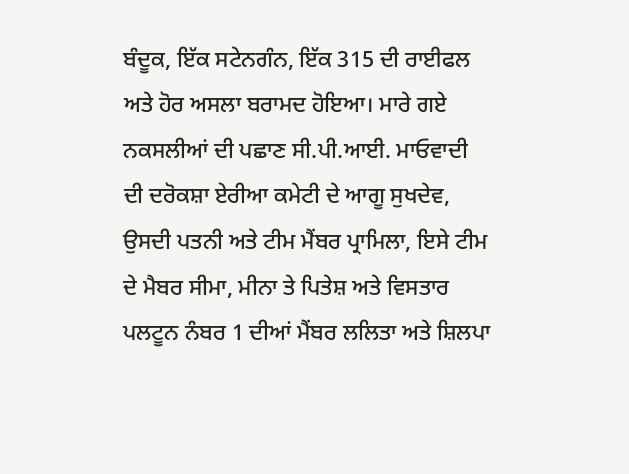ਬੰਦੂਕ, ਇੱਕ ਸਟੇਨਗੰਨ, ਇੱਕ 315 ਦੀ ਰਾਈਫਲ ਅਤੇ ਹੋਰ ਅਸਲਾ ਬਰਾਮਦ ਹੋਇਆ। ਮਾਰੇ ਗਏ ਨਕਸਲੀਆਂ ਦੀ ਪਛਾਣ ਸੀ.ਪੀ.ਆਈ. ਮਾਓਵਾਦੀ ਦੀ ਦਰੋਕਸ਼ਾ ਏਰੀਆ ਕਮੇਟੀ ਦੇ ਆਗੂ ਸੁਖਦੇਵ, ਉਸਦੀ ਪਤਨੀ ਅਤੇ ਟੀਮ ਮੈਂਬਰ ਪ੍ਰਾਮਿਲਾ, ਇਸੇ ਟੀਮ ਦੇ ਮੈਬਰ ਸੀਮਾ, ਮੀਨਾ ਤੇ ਪਿਤੇਸ਼ ਅਤੇ ਵਿਸਤਾਰ ਪਲਟੂਨ ਨੰਬਰ 1 ਦੀਆਂ ਮੈਂਬਰ ਲਲਿਤਾ ਅਤੇ ਸ਼ਿਲਪਾ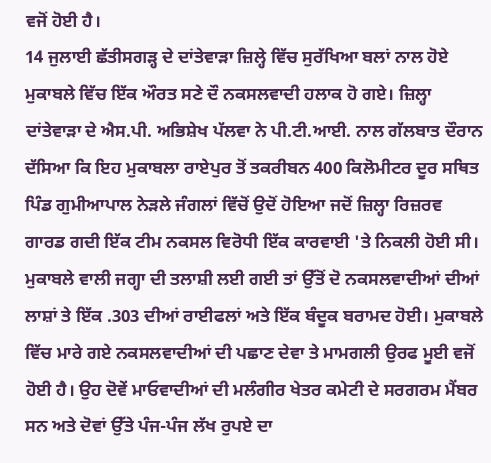ਵਜੋਂ ਹੋਈ ਹੈ।
14 ਜੁਲਾਈ ਛੱਤੀਸਗੜ੍ਹ ਦੇ ਦਾਂਤੇਵਾੜਾ ਜ਼ਿਲ੍ਹੇ ਵਿੱਚ ਸੁਰੱਖਿਆ ਬਲਾਂ ਨਾਲ ਹੋਏ ਮੁਕਾਬਲੇ ਵਿੱਚ ਇੱਕ ਔਰਤ ਸਣੇ ਦੌ ਨਕਸਲਵਾਦੀ ਹਲਾਕ ਹੋ ਗਏ। ਜ਼ਿਲ੍ਹਾ ਦਾਂਤੇਵਾੜਾ ਦੇ ਐਸ.ਪੀ. ਅਭਿਸ਼ੇਖ ਪੱਲਵਾ ਨੇ ਪੀ.ਟੀ.ਆਈ. ਨਾਲ ਗੱਲਬਾਤ ਦੌਰਾਨ ਦੱਸਿਆ ਕਿ ਇਹ ਮੁਕਾਬਲਾ ਰਾਏਪੁਰ ਤੋਂ ਤਕਰੀਬਨ 400 ਕਿਲੋਮੀਟਰ ਦੂਰ ਸਥਿਤ ਪਿੰਡ ਗੁਮੀਆਪਾਲ ਨੇੜਲੇ ਜੰਗਲਾਂ ਵਿੱਚੋਂ ਉਦੋਂ ਹੋਇਆ ਜਦੋਂ ਜ਼ਿਲ੍ਹਾ ਰਿਜ਼ਰਵ ਗਾਰਡ ਗਦੀ ਇੱਕ ਟੀਮ ਨਕਸਲ ਵਿਰੋਧੀ ਇੱਕ ਕਾਰਵਾਈ 'ਤੇ ਨਿਕਲੀ ਹੋਈ ਸੀ। ਮੁਕਾਬਲੇ ਵਾਲੀ ਜਗ੍ਹਾ ਦੀ ਤਲਾਸ਼ੀ ਲਈ ਗਈ ਤਾਂ ਉੱਤੋਂ ਦੋ ਨਕਸਲਵਾਦੀਆਂ ਦੀਆਂ ਲਾਸ਼ਾਂ ਤੇ ਇੱਕ .303 ਦੀਆਂ ਰਾਈਫਲਾਂ ਅਤੇ ਇੱਕ ਬੰਦੂਕ ਬਰਾਮਦ ਹੋਈ। ਮੁਕਾਬਲੇ ਵਿੱਚ ਮਾਰੇ ਗਏ ਨਕਸਲਵਾਦੀਆਂ ਦੀ ਪਛਾਣ ਦੇਵਾ ਤੇ ਮਾਮਗਲੀ ਉਰਫ ਮੂਈ ਵਜੋਂ ਹੋਈ ਹੈ। ਉਹ ਦੋਵੇਂ ਮਾਓਵਾਦੀਆਂ ਦੀ ਮਲੰਗੀਰ ਖੇਤਰ ਕਮੇਟੀ ਦੇ ਸਰਗਰਮ ਮੈਂਬਰ ਸਨ ਅਤੇ ਦੋਵਾਂ ਉੱਤੇ ਪੰਜ-ਪੰਜ ਲੱਖ ਰੁਪਏ ਦਾ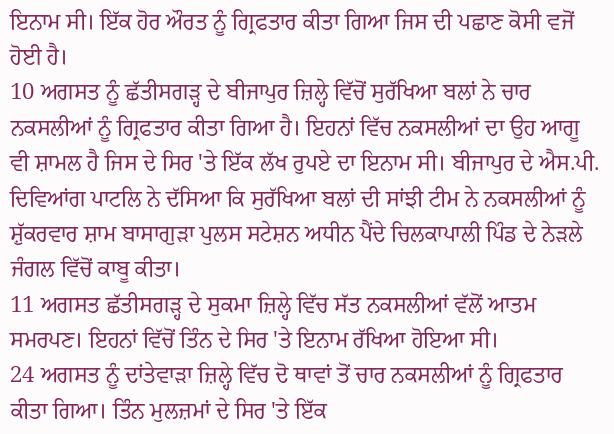ਇਨਾਮ ਸੀ। ਇੱਕ ਹੋਰ ਔਰਤ ਨੂੰ ਗ੍ਰਿਫਤਾਰ ਕੀਤਾ ਗਿਆ ਜਿਸ ਦੀ ਪਛਾਣ ਕੋਸੀ ਵਜੋਂ ਹੋਈ ਹੈ।
10 ਅਗਸਤ ਨੂੰ ਛੱਤੀਸਗੜ੍ਹ ਦੇ ਬੀਜਾਪੁਰ ਜ਼ਿਲ੍ਹੇ ਵਿੱਚੋਂ ਸੁਰੱਖਿਆ ਬਲਾਂ ਨੇ ਚਾਰ ਨਕਸਲੀਆਂ ਨੂੰ ਗ੍ਰਿਫਤਾਰ ਕੀਤਾ ਗਿਆ ਹੈ। ਇਹਨਾਂ ਵਿੱਚ ਨਕਸਲੀਆਂ ਦਾ ਉਹ ਆਗੂ ਵੀ ਸ਼ਾਮਲ ਹੈ ਜਿਸ ਦੇ ਸਿਰ 'ਤੇ ਇੱਕ ਲੱਖ ਰੁਪਏ ਦਾ ਇਨਾਮ ਸੀ। ਬੀਜਾਪੁਰ ਦੇ ਐਸ.ਪੀ. ਦਿਵਿਆਂਗ ਪਾਟਲਿ ਨੇ ਦੱਸਿਆ ਕਿ ਸੁਰੱਖਿਆ ਬਲਾਂ ਦੀ ਸਾਂਝੀ ਟੀਮ ਨੇ ਨਕਸਲੀਆਂ ਨੂੰ ਸ਼ੁੱਕਰਵਾਰ ਸ਼ਾਮ ਬਾਸਾਗੁੜਾ ਪੁਲਸ ਸਟੇਸ਼ਨ ਅਧੀਨ ਪੈਂਦੇ ਚਿਲਕਾਪਾਲੀ ਪਿੰਡ ਦੇ ਨੇੜਲੇ ਜੰਗਲ ਵਿੱਚੋਂ ਕਾਬੂ ਕੀਤਾ।
11 ਅਗਸਤ ਛੱਤੀਸਗੜ੍ਹ ਦੇ ਸੁਕਮਾ ਜ਼ਿਲ੍ਹੇ ਵਿੱਚ ਸੱਤ ਨਕਸਲੀਆਂ ਵੱਲੋਂ ਆਤਮ ਸਮਰਪਣ। ਇਹਨਾਂ ਵਿੱਚੋਂ ਤਿੰਨ ਦੇ ਸਿਰ 'ਤੇ ਇਨਾਮ ਰੱਖਿਆ ਹੋਇਆ ਸੀ।
24 ਅਗਸਤ ਨੂੰ ਦਾਂਤੇਵਾੜਾ ਜ਼ਿਲ੍ਹੇ ਵਿੱਚ ਦੋ ਥਾਵਾਂ ਤੋਂ ਚਾਰ ਨਕਸਲੀਆਂ ਨੂੰ ਗ੍ਰਿਫਤਾਰ ਕੀਤਾ ਗਿਆ। ਤਿੰਨ ਮੁਲਜ਼ਮਾਂ ਦੇ ਸਿਰ 'ਤੇ ਇੱਕ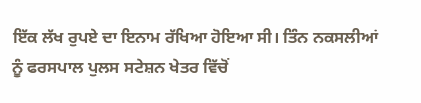ਇੱਕ ਲੱਖ ਰੁਪਏ ਦਾ ਇਨਾਮ ਰੱਖਿਆ ਹੋਇਆ ਸੀ। ਤਿੰਨ ਨਕਸਲੀਆਂ ਨੂੰ ਫਰਸਪਾਲ ਪੁਲਸ ਸਟੇਸ਼ਨ ਖੇਤਰ ਵਿੱਚੋਂ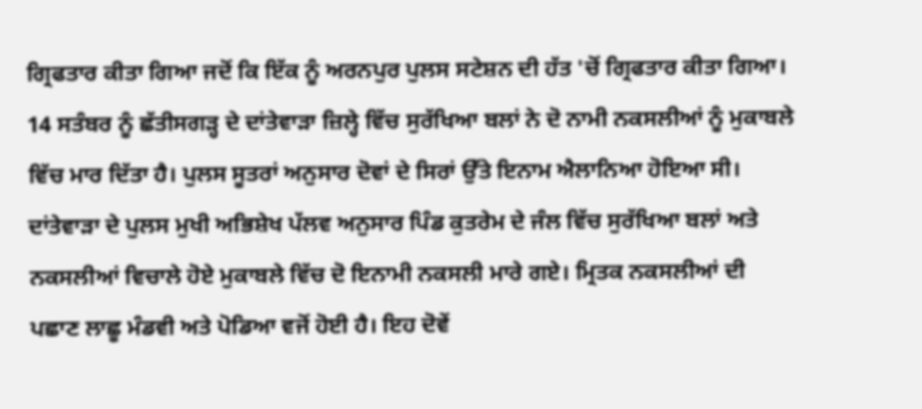ਗ੍ਰਿਫਤਾਰ ਕੀਤਾ ਗਿਆ ਜਦੋਂ ਕਿ ਇੱਕ ਨੂੰ ਅਰਨਪੁਰ ਪੁਲਸ ਸਟੇਸ਼ਨ ਦੀ ਹੱਤ 'ਚੋਂ ਗ੍ਰਿਫਤਾਰ ਕੀਤਾ ਗਿਆ।
14 ਸਤੰਬਰ ਨੂੰ ਛੱਤੀਸਗੜ੍ਹ ਦੇ ਦਾਂਤੇਵਾੜਾ ਜ਼ਿਲ੍ਹੇ ਵਿੱਚ ਸੁਰੱਖਿਆ ਬਲਾਂ ਨੇ ਦੋ ਨਾਮੀ ਨਕਸਲੀਆਂ ਨੂੰ ਮੁਕਾਬਲੇ ਵਿੱਚ ਮਾਰ ਦਿੱਤਾ ਹੈ। ਪੁਲਸ ਸੂਤਰਾਂ ਅਨੁਸਾਰ ਦੋਵਾਂ ਦੇ ਸਿਰਾਂ ਉੱਤੇ ਇਨਾਮ ਐਲਾਨਿਆ ਹੋਇਆ ਸੀ। ਦਾਂਤੇਵਾੜਾ ਦੇ ਪੁਲਸ ਮੁਖੀ ਅਭਿਸ਼ੇਖ ਪੱਲਵ ਅਨੁਸਾਰ ਪਿੰਡ ਕੁਤਰੇਮ ਦੇ ਜੰਲ ਵਿੱਚ ਸੁਰੱਖਿਆ ਬਲਾਂ ਅਤੇ ਨਕਸਲੀਆਂ ਵਿਚਾਲੇ ਹੋਏ ਮੁਕਾਬਲੇ ਵਿੱਚ ਦੋ ਇਨਾਮੀ ਨਕਸਲੀ ਮਾਰੇ ਗਏ। ਮ੍ਰਿਤਕ ਨਕਸਲੀਆਂ ਦੀ ਪਛਾਣ ਲਾਛੂ ਮੰਡਵੀ ਅਤੇ ਪੋਡਿਆ ਵਜੋਂ ਹੋਈ ਹੈ। ਇਹ ਦੋਵੇਂ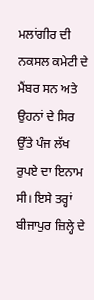ਮਲਾਂਗੀਰ ਦੀ ਨਕਸਲ ਕਮੇਟੀ ਦੇ ਮੈਂਬਰ ਸਨ ਅਤੇ ਉਹਨਾਂ ਦੇ ਸਿਰ ਉੱਤੇ ਪੰਜ ਲੱਖ ਰੁਪਏ ਦਾ ਇਨਾਮ ਸੀ। ਇਸੇ ਤਰ੍ਹਾਂ ਬੀਜਾਪੁਰ ਜ਼ਿਲ੍ਹੇ ਦੇ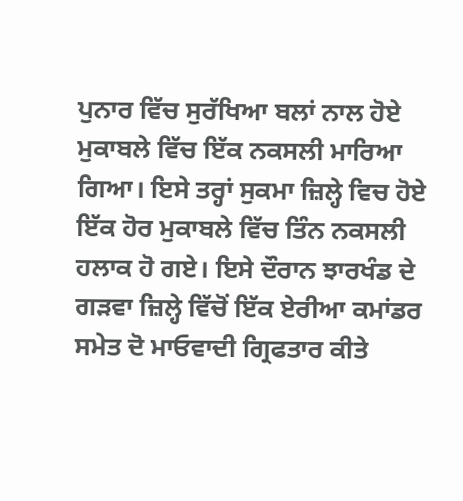ਪੁਨਾਰ ਵਿੱਚ ਸੁਰੱਖਿਆ ਬਲਾਂ ਨਾਲ ਹੋਏ ਮੁਕਾਬਲੇ ਵਿੱਚ ਇੱਕ ਨਕਸਲੀ ਮਾਰਿਆ ਗਿਆ। ਇਸੇ ਤਰ੍ਹਾਂ ਸੁਕਮਾ ਜ਼ਿਲ੍ਹੇ ਵਿਚ ਹੋਏ ਇੱਕ ਹੋਰ ਮੁਕਾਬਲੇ ਵਿੱਚ ਤਿੰਨ ਨਕਸਲੀ ਹਲਾਕ ਹੋ ਗਏ। ਇਸੇ ਦੌਰਾਨ ਝਾਰਖੰਡ ਦੇ ਗੜਵਾ ਜ਼ਿਲ੍ਹੇ ਵਿੱਚੋਂ ਇੱਕ ਏਰੀਆ ਕਮਾਂਡਰ ਸਮੇਤ ਦੋ ਮਾਓਵਾਦੀ ਗ੍ਰਿਫਤਾਰ ਕੀਤੇ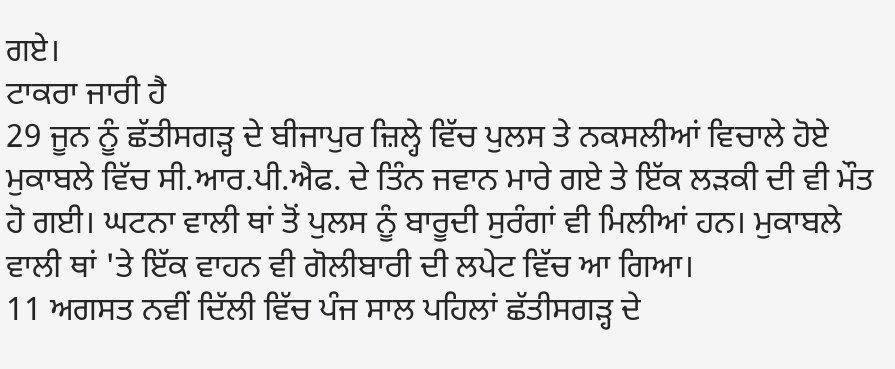ਗਏ।
ਟਾਕਰਾ ਜਾਰੀ ਹੈ
29 ਜੂਨ ਨੂੰ ਛੱਤੀਸਗੜ੍ਹ ਦੇ ਬੀਜਾਪੁਰ ਜ਼ਿਲ੍ਹੇ ਵਿੱਚ ਪੁਲਸ ਤੇ ਨਕਸਲੀਆਂ ਵਿਚਾਲੇ ਹੋਏ ਮੁਕਾਬਲੇ ਵਿੱਚ ਸੀ.ਆਰ.ਪੀ.ਐਫ. ਦੇ ਤਿੰਨ ਜਵਾਨ ਮਾਰੇ ਗਏ ਤੇ ਇੱਕ ਲੜਕੀ ਦੀ ਵੀ ਮੌਤ ਹੋ ਗਈ। ਘਟਨਾ ਵਾਲੀ ਥਾਂ ਤੋਂ ਪੁਲਸ ਨੂੰ ਬਾਰੂਦੀ ਸੁਰੰਗਾਂ ਵੀ ਮਿਲੀਆਂ ਹਨ। ਮੁਕਾਬਲੇ ਵਾਲੀ ਥਾਂ 'ਤੇ ਇੱਕ ਵਾਹਨ ਵੀ ਗੋਲੀਬਾਰੀ ਦੀ ਲਪੇਟ ਵਿੱਚ ਆ ਗਿਆ।
11 ਅਗਸਤ ਨਵੀਂ ਦਿੱਲੀ ਵਿੱਚ ਪੰਜ ਸਾਲ ਪਹਿਲਾਂ ਛੱਤੀਸਗੜ੍ਹ ਦੇ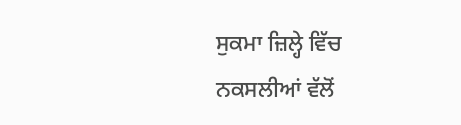ਸੁਕਮਾ ਜ਼ਿਲ੍ਹੇ ਵਿੱਚ ਨਕਸਲੀਆਂ ਵੱਲੋਂ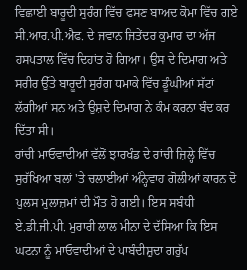ਵਿਛਾਈ ਬਾਰੂਦੀ ਸੁਰੰਗ ਵਿੱਚ ਫਸਣ ਬਾਅਦ ਕੋਮਾ ਵਿੱਚ ਗਏ ਸੀ.ਆਰ.ਪੀ.ਐਫ. ਦੇ ਜਵਾਨ ਜਿਤੇਂਦਰ ਕੁਮਾਰ ਦਾ ਅੱਜ ਹਸਪਤਾਲ ਵਿੱਚ ਦਿਹਾਂਤ ਹੋ ਗਿਆ। ਉਸ ਦੇ ਦਿਮਾਗ ਅਤੇ ਸਰੀਰ ਉੱਤੇ ਬਾਰੂਦੀ ਸੁਰੰਗ ਧਮਾਕੇ ਵਿੱਚ ਡੂੰਘੀਆਂ ਸੱਟਾਂ ਲੱਗੀਆਂ ਸਨ ਅਤੇ ਉਸ਼ਦੇ ਦਿਮਾਗ ਨੇ ਕੰਮ ਕਰਨਾ ਬੰਦ ਕਰ ਦਿੱਤਾ ਸੀ।
ਰਾਂਚੀ ਮਾਓਵਾਦੀਆਂ ਵੱਲੋਂ ਝਾਰਖੰਡ ਦੇ ਰਾਂਚੀ ਜ਼ਿਲ੍ਹੇ ਵਿੱਚ ਸੁਰੱਖਿਆ ਬਲਾਂ 'ਤੇ ਚਲਾਈਆਂ ਅੰਨ੍ਹੇਵਾਹ ਗੋਲੀਆਂ ਕਾਰਨ ਦੋ ਪੁਲਸ ਮੁਲਾਜ਼ਮਾਂ ਦੀ ਮੌਤ ਹੋ ਗਈ। ਇਸ ਸਬੰਧੀ ਏ.ਡੀ.ਜੀ.ਪੀ. ਮੁਰਾਰੀ ਲਾਲ ਮੀਨਾ ਦੇ ਦੱਸਿਆ ਕਿ ਇਸ ਘਟਨਾ ਨੂੰ ਮਾਓਵਾਦੀਆਂ ਦੇ ਪਾਬੰਦੀਸ਼ੁਦਾ ਗਰੁੱਪ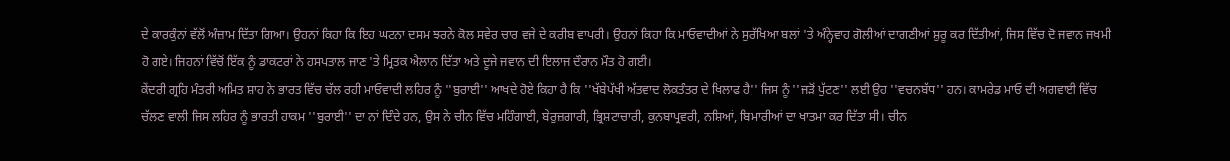ਦੇ ਕਾਰਕੁੰਨਾਂ ਵੱਲੋਂ ਅੰਜ਼ਾਮ ਦਿੱਤਾ ਗਿਆ। ਉਹਨਾਂ ਕਿਹਾ ਕਿ ਇਹ ਘਟਨਾ ਦਸਮ ਝਰਨੇ ਕੋਲ ਸਵੇਰ ਚਾਰ ਵਜੇ ਦੇ ਕਰੀਬ ਵਾਪਰੀ। ਉਹਨਾਂ ਕਿਹਾ ਕਿ ਮਾਓਵਾਦੀਆਂ ਨੇ ਸੁਰੱਖਿਆ ਬਲਾਂ 'ਤੇ ਅੰਨ੍ਹੇਵਾਹ ਗੋਲੀਆਂ ਦਾਗਣੀਆਂ ਸ਼ੁਰੂ ਕਰ ਦਿੱਤੀਆਂ, ਜਿਸ ਵਿੱਚ ਦੋ ਜਵਾਨ ਜਖਮੀ ਹੋ ਗਏ। ਜਿਹਨਾਂ ਵਿੱਚੋਂ ਇੱਕ ਨੂੰ ਡਾਕਟਰਾਂ ਨੇ ਹਸਪਤਾਲ ਜਾਣ 'ਤੇ ਮ੍ਰਿਤਕ ਐਲਾਨ ਦਿੱਤਾ ਅਤੇ ਦੂਜੇ ਜਵਾਨ ਦੀ ਇਲਾਜ ਦੌਰਾਨ ਮੌਤ ਹੋ ਗਈ।
ਕੇਂਦਰੀ ਗ੍ਰਹਿ ਮੰਤਰੀ ਅਮਿਤ ਸ਼ਾਹ ਨੇ ਭਾਰਤ ਵਿੱਚ ਚੱਲ ਰਹੀ ਮਾਓਵਾਦੀ ਲਹਿਰ ਨੂੰ ''ਬੁਰਾਈ'' ਆਖਦੇ ਹੋਏ ਕਿਹਾ ਹੈ ਕਿ ''ਖੱਬੇਪੱਖੀ ਅੱਤਵਾਦ ਲੋਕਤੰਤਰ ਦੇ ਖਿਲਾਫ ਹੈ'' ਜਿਸ ਨੂੰ ''ਜੜੋਂ ਪੁੱਟਣ'' ਲਈ ਉਹ ''ਵਚਨਬੱਧ'' ਹਨ। ਕਾਮਰੇਡ ਮਾਓ ਦੀ ਅਗਵਾਈ ਵਿੱਚ ਚੱਲਣ ਵਾਲੀ ਜਿਸ ਲਹਿਰ ਨੂੰ ਭਾਰਤੀ ਹਾਕਮ ''ਬੁਰਾਈ'' ਦਾ ਨਾਂ ਦਿੰਦੇ ਹਨ, ਉਸ ਨੇ ਚੀਨ ਵਿੱਚ ਮਹਿੰਗਾਈ, ਬੇਰੁਜ਼ਗਾਰੀ, ਭ੍ਰਿਸ਼ਟਾਚਾਰੀ, ਕੁਨਬਾਪ੍ਰਵਰੀ, ਨਸ਼ਿਆਂ, ਬਿਮਾਰੀਆਂ ਦਾ ਖਾਤਮਾ ਕਰ ਦਿੱਤਾ ਸੀ। ਚੀਨ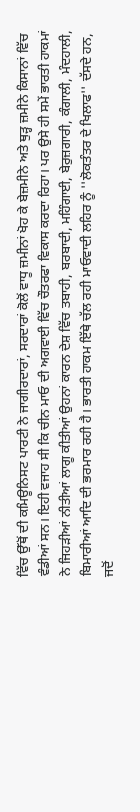ਵਿੱਚ ਉੱਥੋਂ ਦੀ ਕਮਿਊਨਿਸਟ ਪਾਰਟੀ ਨੇ ਜਾਗੀਰਦਾਰਾਂ, ਸਰਦਾਰਾਂ ਕੋਲੋਂ ਵਾਧੂ ਜ਼ਮੀਨਾਂ ਖੋਹ ਕੇ ਬੇਜ਼ਮੀਨੇ ਅਤੇ ਥੁੜ੍ਹ ਜ਼ਮੀਨੇ ਕਿਸਾਨਾਂ ਵਿੱਚ ਵੰਡੀਆਂ ਸਨ। ਇਹੀ ਵਜਾਹ ਸੀ ਕਿ ਚੀਨ ਮਾਓ ਦੀ ਅਗਵਾਈ ਵਿੱਚ ਚੌਤਰਫਾ ਵਿਕਾਸ ਕਰਦਾ ਰਿਹਾ। ਪਰ ਉਸੇ ਹੀ ਸਮੇਂ ਭਾਰਤੀ ਹਾਕਮਾਂ ਨੇ ਜਿਹੜੀਆਂ ਨੀਤੀਆਂ ਲਾਗੂ ਕੀਤੀਆਂ ਉਹਨਾਂ ਕਾਰਨ ਦੇਸ਼ ਵਿੱਚ ਤਬਾਹੀ, ਬਰਬਾਦੀ, ਮਹਿੰਗਾਈ, ਬੇਰੁਜ਼ਗਾਰੀ, ਕੰਗਾਲੀ, ਮੰਦਹਾਲੀ, ਬਿਮਾਰੀਆਂ ਆਦਿ ਦੀ ਭਰਮਾਰ ਰਹੀ ਹੈ। ਭਾਰਤੀ ਹਾਕਮ ਇੱਥੇ ਚੱਲ ਰਹੀ ਮਾਓਵਾਦੀ ਲਹਿਰ ਨੂੰ ''ਲੋਕਤੰਤਰ ਦੇ ਖਿਲਾਫ'' ਦੱਸਦੇ ਹਨ, ਜਦੋਂ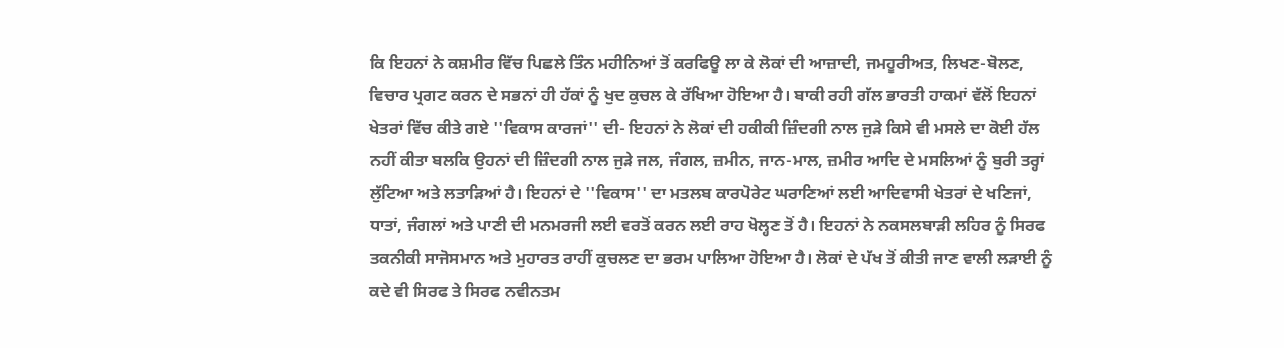ਕਿ ਇਹਨਾਂ ਨੇ ਕਸ਼ਮੀਰ ਵਿੱਚ ਪਿਛਲੇ ਤਿੰਨ ਮਹੀਨਿਆਂ ਤੋਂ ਕਰਫਿਊ ਲਾ ਕੇ ਲੋਕਾਂ ਦੀ ਆਜ਼ਾਦੀ, ਜਮਹੂਰੀਅਤ, ਲਿਖਣ-ਬੋਲਣ, ਵਿਚਾਰ ਪ੍ਰਗਟ ਕਰਨ ਦੇ ਸਭਨਾਂ ਹੀ ਹੱਕਾਂ ਨੂੰ ਖੁਦ ਕੁਚਲ ਕੇ ਰੱਖਿਆ ਹੋਇਆ ਹੈ। ਬਾਕੀ ਰਹੀ ਗੱਲ ਭਾਰਤੀ ਹਾਕਮਾਂ ਵੱਲੋਂ ਇਹਨਾਂ ਖੇਤਰਾਂ ਵਿੱਚ ਕੀਤੇ ਗਏ ''ਵਿਕਾਸ ਕਾਰਜਾਂ'' ਦੀ- ਇਹਨਾਂ ਨੇ ਲੋਕਾਂ ਦੀ ਹਕੀਕੀ ਜ਼ਿੰਦਗੀ ਨਾਲ ਜੁੜੇ ਕਿਸੇ ਵੀ ਮਸਲੇ ਦਾ ਕੋਈ ਹੱਲ ਨਹੀਂ ਕੀਤਾ ਬਲਕਿ ਉਹਨਾਂ ਦੀ ਜ਼ਿੰਦਗੀ ਨਾਲ ਜੁੜੇ ਜਲ, ਜੰਗਲ, ਜ਼ਮੀਨ, ਜਾਨ-ਮਾਲ, ਜ਼ਮੀਰ ਆਦਿ ਦੇ ਮਸਲਿਆਂ ਨੂੰ ਬੁਰੀ ਤਰ੍ਹਾਂ ਲੁੱਟਿਆ ਅਤੇ ਲਤਾੜਿਆਂ ਹੈ। ਇਹਨਾਂ ਦੇ ''ਵਿਕਾਸ'' ਦਾ ਮਤਲਬ ਕਾਰਪੋਰੇਟ ਘਰਾਣਿਆਂ ਲਈ ਆਦਿਵਾਸੀ ਖੇਤਰਾਂ ਦੇ ਖਣਿਜਾਂ, ਧਾਤਾਂ, ਜੰਗਲਾਂ ਅਤੇ ਪਾਣੀ ਦੀ ਮਨਮਰਜੀ ਲਈ ਵਰਤੋਂ ਕਰਨ ਲਈ ਰਾਹ ਖੋਲ੍ਹਣ ਤੋਂ ਹੈ। ਇਹਨਾਂ ਨੇ ਨਕਸਲਬਾੜੀ ਲਹਿਰ ਨੂੰ ਸਿਰਫ ਤਕਨੀਕੀ ਸਾਜੋਸਮਾਨ ਅਤੇ ਮੁਹਾਰਤ ਰਾਹੀਂ ਕੁਚਲਣ ਦਾ ਭਰਮ ਪਾਲਿਆ ਹੋਇਆ ਹੈ। ਲੋਕਾਂ ਦੇ ਪੱਖ ਤੋਂ ਕੀਤੀ ਜਾਣ ਵਾਲੀ ਲੜਾਈ ਨੂੰ ਕਦੇ ਵੀ ਸਿਰਫ ਤੇ ਸਿਰਫ ਨਵੀਨਤਮ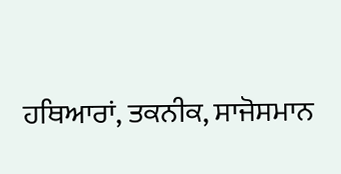ਹਥਿਆਰਾਂ, ਤਕਨੀਕ, ਸਾਜੋਸਮਾਨ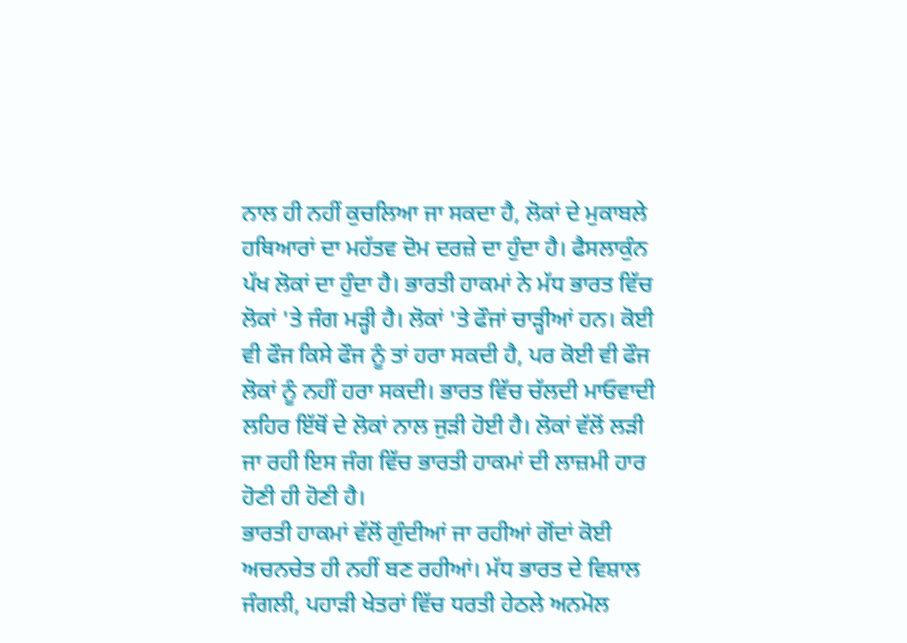ਨਾਲ ਹੀ ਨਹੀਂ ਕੁਚਲਿਆ ਜਾ ਸਕਦਾ ਹੈ, ਲੋਕਾਂ ਦੇ ਮੁਕਾਬਲੇ ਹਥਿਆਰਾਂ ਦਾ ਮਹੱਤਵ ਦੋਮ ਦਰਜ਼ੇ ਦਾ ਹੁੰਦਾ ਹੈ। ਫੈਸਲਾਕੁੰਨ ਪੱਖ ਲੋਕਾਂ ਦਾ ਹੁੰਦਾ ਹੈ। ਭਾਰਤੀ ਹਾਕਮਾਂ ਨੇ ਮੱਧ ਭਾਰਤ ਵਿੱਚ ਲੋਕਾਂ 'ਤੇ ਜੰਗ ਮੜ੍ਹੀ ਹੈ। ਲੋਕਾਂ 'ਤੇ ਫੌਜਾਂ ਚਾੜ੍ਹੀਆਂ ਹਨ। ਕੋਈ ਵੀ ਫੌਜ ਕਿਸੇ ਫੌਜ ਨੂੰ ਤਾਂ ਹਰਾ ਸਕਦੀ ਹੈ, ਪਰ ਕੋਈ ਵੀ ਫੌਜ ਲੋਕਾਂ ਨੂੰ ਨਹੀਂ ਹਰਾ ਸਕਦੀ। ਭਾਰਤ ਵਿੱਚ ਚੱਲਦੀ ਮਾਓਵਾਦੀ ਲਹਿਰ ਇੱਥੋਂ ਦੇ ਲੋਕਾਂ ਨਾਲ ਜੁੜੀ ਹੋਈ ਹੈ। ਲੋਕਾਂ ਵੱਲੋਂ ਲੜੀ ਜਾ ਰਹੀ ਇਸ ਜੰਗ ਵਿੱਚ ਭਾਰਤੀ ਹਾਕਮਾਂ ਦੀ ਲਾਜ਼ਮੀ ਹਾਰ ਹੋਣੀ ਹੀ ਹੋਣੀ ਹੈ।
ਭਾਰਤੀ ਹਾਕਮਾਂ ਵੱਲੋਂ ਗੁੰਦੀਆਂ ਜਾ ਰਹੀਆਂ ਗੋਂਦਾਂ ਕੋਈ ਅਚਨਚੇਤ ਹੀ ਨਹੀਂ ਬਣ ਰਹੀਆਂ। ਮੱਧ ਭਾਰਤ ਦੇ ਵਿਸ਼ਾਲ ਜੰਗਲੀ, ਪਹਾੜੀ ਖੇਤਰਾਂ ਵਿੱਚ ਧਰਤੀ ਹੇਠਲੇ ਅਨਮੋਲ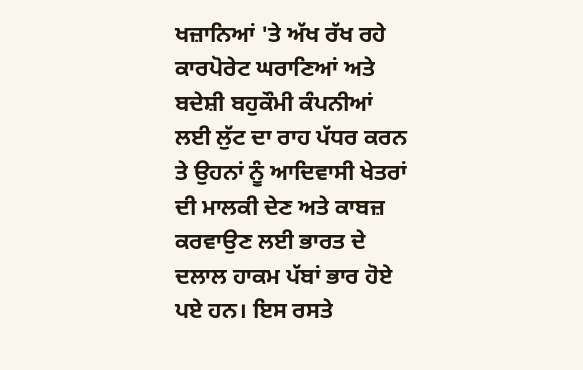ਖਜ਼ਾਨਿਆਂ 'ਤੇ ਅੱਖ ਰੱਖ ਰਹੇ ਕਾਰਪੋਰੇਟ ਘਰਾਣਿਆਂ ਅਤੇ ਬਦੇਸ਼ੀ ਬਹੁਕੌਮੀ ਕੰਪਨੀਆਂ ਲਈ ਲੁੱਟ ਦਾ ਰਾਹ ਪੱਧਰ ਕਰਨ ਤੇ ਉਹਨਾਂ ਨੂੰ ਆਦਿਵਾਸੀ ਖੇਤਰਾਂ ਦੀ ਮਾਲਕੀ ਦੇਣ ਅਤੇ ਕਾਬਜ਼ ਕਰਵਾਉਣ ਲਈ ਭਾਰਤ ਦੇ ਦਲਾਲ ਹਾਕਮ ਪੱਬਾਂ ਭਾਰ ਹੋਏ ਪਏ ਹਨ। ਇਸ ਰਸਤੇ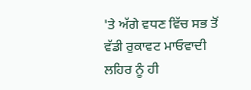'ਤੇ ਅੱਗੇ ਵਧਣ ਵਿੱਚ ਸਭ ਤੋਂ ਵੱਡੀ ਰੁਕਾਵਟ ਮਾਓਵਾਦੀ ਲਹਿਰ ਨੂੰ ਹੀ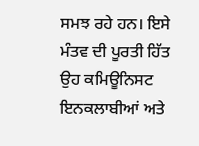ਸਮਝ ਰਹੇ ਹਨ। ਇਸੇ ਮੰਤਵ ਦੀ ਪੂਰਤੀ ਹਿੱਤ ਉਹ ਕਮਿਊਨਿਸਟ ਇਨਕਲਾਬੀਆਂ ਅਤੇ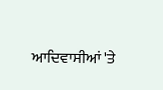ਆਦਿਵਾਸੀਆਂ 'ਤੇ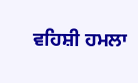ਵਹਿਸ਼ੀ ਹਮਲਾ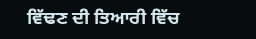ਵਿੱਢਣ ਦੀ ਤਿਆਰੀ ਵਿੱਚ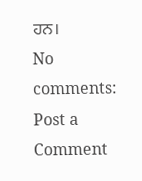ਹਨ।
No comments:
Post a Comment